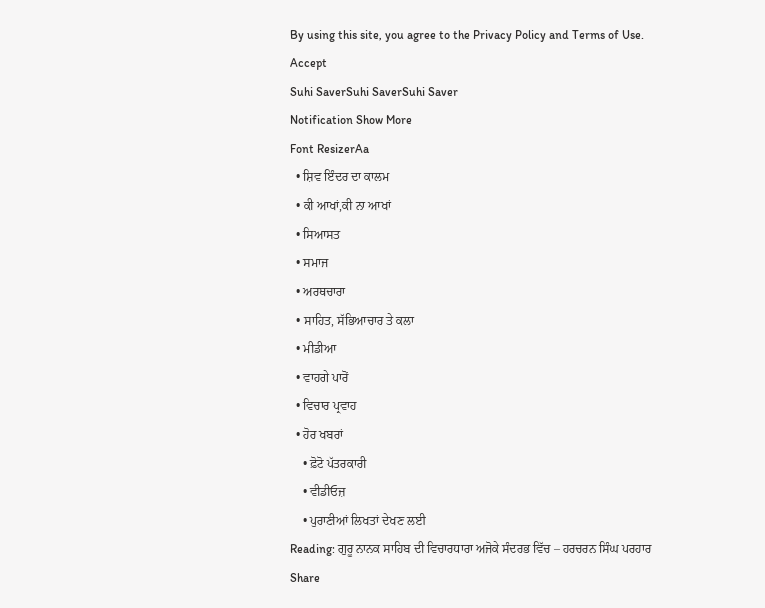By using this site, you agree to the Privacy Policy and Terms of Use.
Accept
Suhi SaverSuhi SaverSuhi Saver
Notification Show More
Font ResizerAa
  • ਸ਼ਿਵ ਇੰਦਰ ਦਾ ਕਾਲਮ
  • ਕੀ ਆਖਾਂ,ਕੀ ਨਾ ਆਖਾਂ
  • ਸਿਆਸਤ
  • ਸਮਾਜ
  • ਅਰਥਚਾਰਾ
  • ਸਾਹਿਤ, ਸੱਭਿਆਚਾਰ ਤੇ ਕਲਾ
  • ਮੀਡੀਆ
  • ਵਾਹਗੇ ਪਾਰੋਂ
  • ਵਿਚਾਰ ਪ੍ਰਵਾਹ
  • ਹੋਰ ਖਬਰਾਂ
    • ਫ਼ੋਟੋ ਪੱਤਰਕਾਰੀ
    • ਵੀਡੀਓਜ਼
    • ਪੁਰਾਣੀਆਂ ਲਿਖਤਾਂ ਦੇਖਣ ਲਈ
Reading: ਗੁਰੂ ਨਾਨਕ ਸਾਹਿਬ ਦੀ ਵਿਚਾਰਧਾਰਾ ਅਜੋਕੇ ਸੰਦਰਭ ਵਿੱਚ – ਹਰਚਰਨ ਸਿੰਘ ਪਰਹਾਰ
Share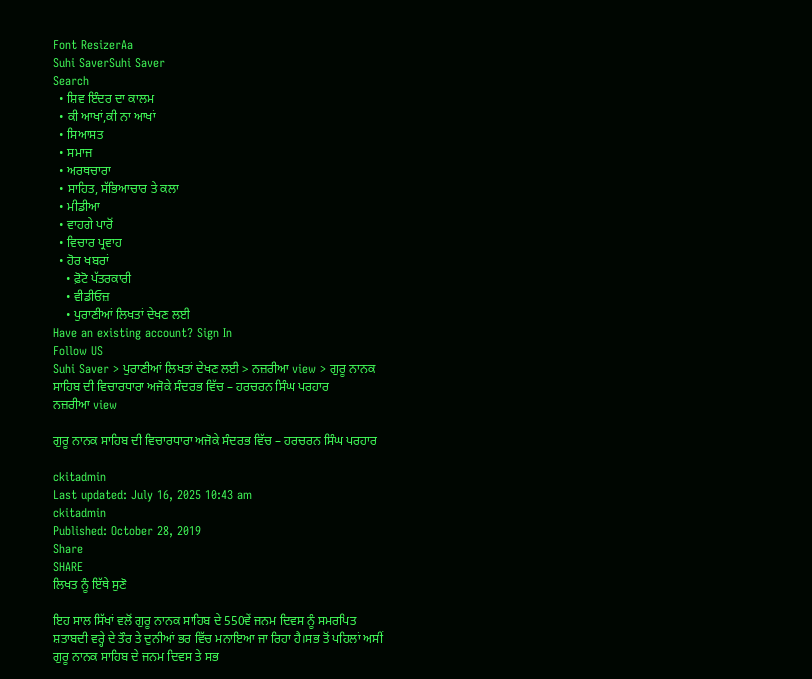Font ResizerAa
Suhi SaverSuhi Saver
Search
  • ਸ਼ਿਵ ਇੰਦਰ ਦਾ ਕਾਲਮ
  • ਕੀ ਆਖਾਂ,ਕੀ ਨਾ ਆਖਾਂ
  • ਸਿਆਸਤ
  • ਸਮਾਜ
  • ਅਰਥਚਾਰਾ
  • ਸਾਹਿਤ, ਸੱਭਿਆਚਾਰ ਤੇ ਕਲਾ
  • ਮੀਡੀਆ
  • ਵਾਹਗੇ ਪਾਰੋਂ
  • ਵਿਚਾਰ ਪ੍ਰਵਾਹ
  • ਹੋਰ ਖਬਰਾਂ
    • ਫ਼ੋਟੋ ਪੱਤਰਕਾਰੀ
    • ਵੀਡੀਓਜ਼
    • ਪੁਰਾਣੀਆਂ ਲਿਖਤਾਂ ਦੇਖਣ ਲਈ
Have an existing account? Sign In
Follow US
Suhi Saver > ਪੁਰਾਣੀਆਂ ਲਿਖਤਾਂ ਦੇਖਣ ਲਈ > ਨਜ਼ਰੀਆ view > ਗੁਰੂ ਨਾਨਕ ਸਾਹਿਬ ਦੀ ਵਿਚਾਰਧਾਰਾ ਅਜੋਕੇ ਸੰਦਰਭ ਵਿੱਚ – ਹਰਚਰਨ ਸਿੰਘ ਪਰਹਾਰ
ਨਜ਼ਰੀਆ view

ਗੁਰੂ ਨਾਨਕ ਸਾਹਿਬ ਦੀ ਵਿਚਾਰਧਾਰਾ ਅਜੋਕੇ ਸੰਦਰਭ ਵਿੱਚ – ਹਰਚਰਨ ਸਿੰਘ ਪਰਹਾਰ

ckitadmin
Last updated: July 16, 2025 10:43 am
ckitadmin
Published: October 28, 2019
Share
SHARE
ਲਿਖਤ ਨੂੰ ਇੱਥੇ ਸੁਣੋ

ਇਹ ਸਾਲ ਸਿੱਖਾਂ ਵਲੋਂ ਗੁਰੂ ਨਾਨਕ ਸਾਹਿਬ ਦੇ 550ਵੇਂ ਜਨਮ ਦਿਵਸ ਨੂੰ ਸਮਰਪਿਤ ਸ਼ਤਾਬਦੀ ਵਰ੍ਹੇ ਦੇ ਤੌਰ ਤੇ ਦੁਨੀਆਂ ਭਰ ਵਿੱਚ ਮਨਾਇਆ ਜਾ ਰਿਹਾ ਹੈ।ਸਭ ਤੋਂ ਪਹਿਲਾਂ ਅਸੀਂ ਗੁਰੂ ਨਾਨਕ ਸਾਹਿਬ ਦੇ ਜਨਮ ਦਿਵਸ ਤੇ ਸਭ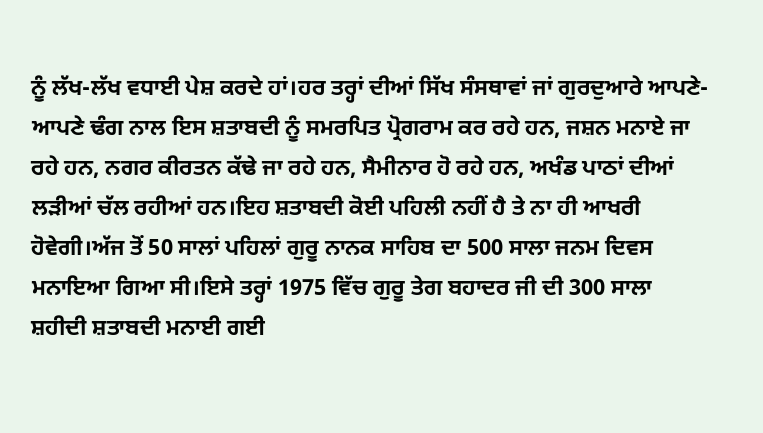ਨੂੰ ਲੱਖ-ਲੱਖ ਵਧਾਈ ਪੇਸ਼ ਕਰਦੇ ਹਾਂ।ਹਰ ਤਰ੍ਹਾਂ ਦੀਆਂ ਸਿੱਖ ਸੰਸਥਾਵਾਂ ਜਾਂ ਗੁਰਦੁਆਰੇ ਆਪਣੇ-ਆਪਣੇ ਢੰਗ ਨਾਲ ਇਸ ਸ਼ਤਾਬਦੀ ਨੂੰ ਸਮਰਪਿਤ ਪ੍ਰੋਗਰਾਮ ਕਰ ਰਹੇ ਹਨ, ਜਸ਼ਨ ਮਨਾਏ ਜਾ ਰਹੇ ਹਨ, ਨਗਰ ਕੀਰਤਨ ਕੱਢੇ ਜਾ ਰਹੇ ਹਨ, ਸੈਮੀਨਾਰ ਹੋ ਰਹੇ ਹਨ, ਅਖੰਡ ਪਾਠਾਂ ਦੀਆਂ ਲੜੀਆਂ ਚੱਲ ਰਹੀਆਂ ਹਨ।ਇਹ ਸ਼ਤਾਬਦੀ ਕੋਈ ਪਹਿਲੀ ਨਹੀਂ ਹੈ ਤੇ ਨਾ ਹੀ ਆਖਰੀ ਹੋਵੇਗੀ।ਅੱਜ ਤੋਂ 50 ਸਾਲਾਂ ਪਹਿਲਾਂ ਗੁਰੂ ਨਾਨਕ ਸਾਹਿਬ ਦਾ 500 ਸਾਲਾ ਜਨਮ ਦਿਵਸ ਮਨਾਇਆ ਗਿਆ ਸੀ।ਇਸੇ ਤਰ੍ਹਾਂ 1975 ਵਿੱਚ ਗੁਰੂ ਤੇਗ ਬਹਾਦਰ ਜੀ ਦੀ 300 ਸਾਲਾ ਸ਼ਹੀਦੀ ਸ਼ਤਾਬਦੀ ਮਨਾਈ ਗਈ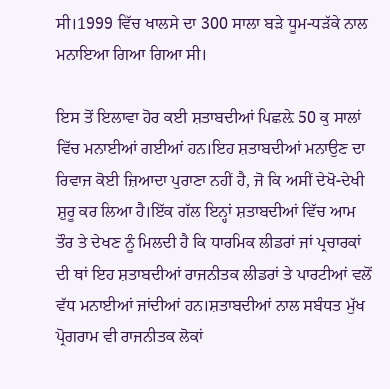ਸੀ।1999 ਵਿੱਚ ਖਾਲਸੇ ਦਾ 300 ਸਾਲਾ ਬੜੇ ਧੂਮ-ਧੜੱਕੇ ਨਾਲ ਮਨਾਇਆ ਗਿਆ ਗਿਆ ਸੀ।

ਇਸ ਤੋਂ ਇਲਾਵਾ ਹੋਰ ਕਈ ਸ਼ਤਾਬਦੀਆਂ ਪਿਛਲ਼ੇ 50 ਕੁ ਸਾਲਾਂ ਵਿੱਚ ਮਨਾਈਆਂ ਗਈਆਂ ਹਨ।ਇਹ ਸ਼ਤਾਬਦੀਆਂ ਮਨਾਉਣ ਦਾ ਰਿਵਾਜ ਕੋਈ ਜ਼ਿਆਦਾ ਪੁਰਾਣਾ ਨਹੀਂ ਹੈ, ਜੋ ਕਿ ਅਸੀਂ ਦੇਖੋ-ਦੇਖੀ ਸ਼ੁਰੂ ਕਰ ਲਿਆ ਹੈ।ਇੱਕ ਗੱਲ ਇਨ੍ਹਾਂ ਸ਼ਤਾਬਦੀਆਂ ਵਿੱਚ ਆਮ ਤੌਰ ਤੇ ਦੇਖਣ ਨੂੰ ਮਿਲਦੀ ਹੈ ਕਿ ਧਾਰਮਿਕ ਲੀਡਰਾਂ ਜਾਂ ਪ੍ਰਚਾਰਕਾਂ ਦੀ ਥਾਂ ਇਹ ਸ਼ਤਾਬਦੀਆਂ ਰਾਜਨੀਤਕ ਲੀਡਰਾਂ ਤੇ ਪਾਰਟੀਆਂ ਵਲੋਂ ਵੱਧ ਮਨਾਈਆਂ ਜਾਂਦੀਆਂ ਹਨ।ਸ਼ਤਾਬਦੀਆਂ ਨਾਲ ਸਬੰਧਤ ਮੁੱਖ ਪ੍ਰੋਗਰਾਮ ਵੀ ਰਾਜਨੀਤਕ ਲੋਕਾਂ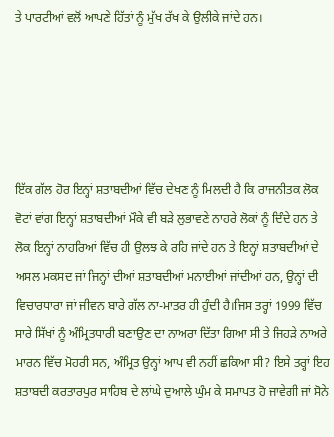ਤੇ ਪਾਰਟੀਆਂ ਵਲੋਂ ਆਪਣੇ ਹਿੱਤਾਂ ਨੂੰ ਮੁੱਖ ਰੱਖ ਕੇ ਉਲੀਕੇ ਜਾਂਦੇ ਹਨ।





ਇੱਕ ਗੱਲ ਹੋਰ ਇਨ੍ਹਾਂ ਸ਼ਤਾਬਦੀਆਂ ਵਿੱਚ ਦੇਖਣ ਨੂੰ ਮਿਲਦੀ ਹੈ ਕਿ ਰਾਜਨੀਤਕ ਲੋਕ ਵੋਟਾਂ ਵਾਂਗ ਇਨ੍ਹਾਂ ਸ਼ਤਾਬਦੀਆਂ ਮੌਕੇ ਵੀ ਬੜੇ ਲੁਭਾਵਣੇ ਨਾਹਰੇ ਲੋਕਾਂ ਨੂੰ ਦਿੰਦੇ ਹਨ ਤੇ ਲੋਕ ਇਨ੍ਹਾਂ ਨਾਹਰਿਆਂ ਵਿੱਚ ਹੀ ਉਲਝ ਕੇ ਰਹਿ ਜਾਂਦੇ ਹਨ ਤੇ ਇਨ੍ਹਾਂ ਸ਼ਤਾਬਦੀਆਂ ਦੇ ਅਸਲ ਮਕਸਦ ਜਾਂ ਜਿਨ੍ਹਾਂ ਦੀਆਂ ਸ਼ਤਾਬਦੀਆਂ ਮਨਾਈਆਂ ਜਾਂਦੀਆਂ ਹਨ, ਉਨ੍ਹਾਂ ਦੀ ਵਿਚਾਰਧਾਰਾ ਜਾਂ ਜੀਵਨ ਬਾਰੇ ਗੱਲ ਨਾ-ਮਾਤਰ ਹੀ ਹੁੰਦੀ ਹੈ।ਜਿਸ ਤਰ੍ਹਾਂ 1999 ਵਿੱਚ ਸਾਰੇ ਸਿੱਖਾਂ ਨੂੰ ਅੰਮ੍ਰਿਤਧਾਰੀ ਬਣਾਉਣ ਦਾ ਨਾਅਰਾ ਦਿੱਤਾ ਗਿਆ ਸੀ ਤੇ ਜਿਹੜੇ ਨਾਅਰੇ ਮਾਰਨ ਵਿੱਚ ਮੋਹਰੀ ਸਨ, ਅੰਮ੍ਰਿਤ ਉਨ੍ਹਾਂ ਆਪ ਵੀ ਨਹੀਂ ਛਕਿਆ ਸੀ? ਇਸੇ ਤਰ੍ਹਾਂ ਇਹ ਸ਼ਤਾਬਦੀ ਕਰਤਾਰਪੁਰ ਸਾਹਿਬ ਦੇ ਲਾਂਘੇ ਦੁਆਲੇ ਘੁੰਮ ਕੇ ਸਮਾਪਤ ਹੋ ਜਾਵੇਗੀ ਜਾਂ ਸੋਨੇ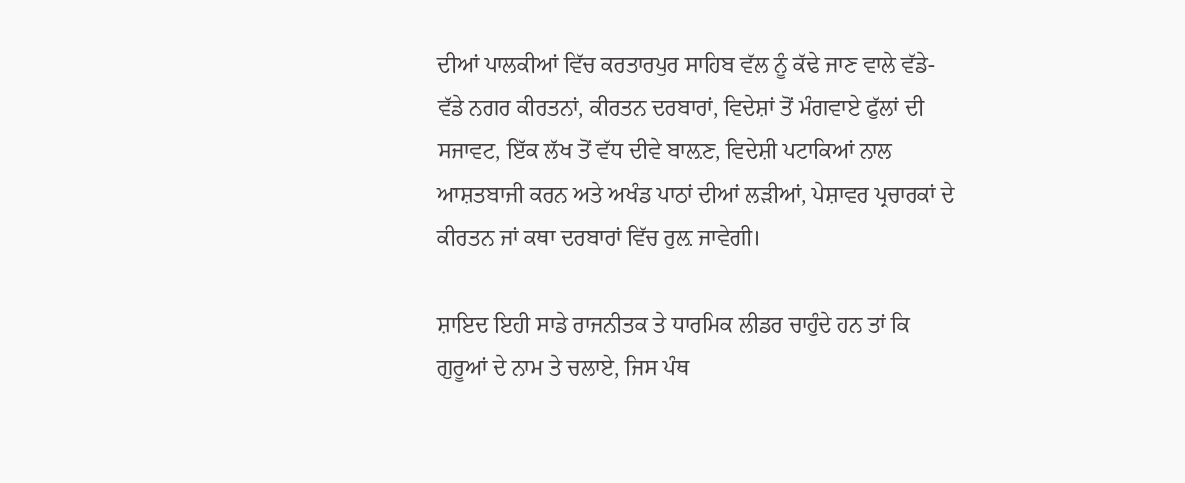ਦੀਆਂ ਪਾਲਕੀਆਂ ਵਿੱਚ ਕਰਤਾਰਪੁਰ ਸਾਹਿਬ ਵੱਲ ਨੂੰ ਕੱਢੇ ਜਾਣ ਵਾਲੇ ਵੱਡੇ-ਵੱਡੇ ਨਗਰ ਕੀਰਤਨਾਂ, ਕੀਰਤਨ ਦਰਬਾਰਾਂ, ਵਿਦੇਸ਼ਾਂ ਤੋਂ ਮੰਗਵਾਏ ਫੁੱਲਾਂ ਦੀ ਸਜਾਵਟ, ਇੱਕ ਲੱਖ ਤੋਂ ਵੱਧ ਦੀਵੇ ਬਾਲ਼ਣ, ਵਿਦੇਸ਼ੀ ਪਟਾਕਿਆਂ ਨਾਲ ਆਸ਼ਤਬਾਜੀ ਕਰਨ ਅਤੇ ਅਖੰਡ ਪਾਠਾਂ ਦੀਆਂ ਲੜੀਆਂ, ਪੇਸ਼ਾਵਰ ਪ੍ਰਚਾਰਕਾਂ ਦੇ ਕੀਰਤਨ ਜਾਂ ਕਥਾ ਦਰਬਾਰਾਂ ਵਿੱਚ ਰੁਲ਼ ਜਾਵੇਗੀ।

ਸ਼ਾਇਦ ਇਹੀ ਸਾਡੇ ਰਾਜਨੀਤਕ ਤੇ ਧਾਰਮਿਕ ਲੀਡਰ ਚਾਹੁੰਦੇ ਹਨ ਤਾਂ ਕਿ ਗੁਰੂਆਂ ਦੇ ਨਾਮ ਤੇ ਚਲਾਏ, ਜਿਸ ਪੰਥ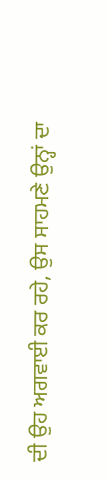ਦੀ ਉਹ ਅਗਵਾਈ ਕਰ ਰਹੇ, ਉਸ ਸਾਹਮਣੇ ਉਨ੍ਹਾਂ ਦਾ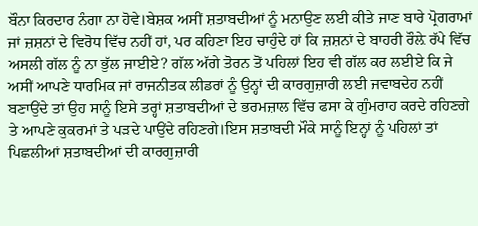ਬੌਨਾ ਕਿਰਦਾਰ ਨੰਗਾ ਨਾ ਹੋਵੇ।ਬੇਸ਼ਕ ਅਸੀਂ ਸ਼ਤਾਬਦੀਆਂ ਨੂੰ ਮਨਾਉਣ ਲਈ ਕੀਤੇ ਜਾਣ ਬਾਰੇ ਪ੍ਰੋਗਰਾਮਾਂ ਜਾਂ ਜ਼ਸ਼ਨਾਂ ਦੇ ਵਿਰੋਧ ਵਿੱਚ ਨਹੀਂ ਹਾਂ, ਪਰ ਕਹਿਣਾ ਇਹ ਚਾਹੁੰਦੇ ਹਾਂ ਕਿ ਜ਼ਸ਼ਨਾਂ ਦੇ ਬਾਹਰੀ ਰੌਲ਼ੇ ਰੱਪੇ ਵਿੱਚ ਅਸਲੀ ਗੱਲ ਨੂੰ ਨਾ ਭੁੱਲ ਜਾਈਏ? ਗੱਲ ਅੱਗੇ ਤੋਰਨ ਤੋਂ ਪਹਿਲਾਂ ਇਹ ਵੀ ਗੱਲ ਕਰ ਲਈਏ ਕਿ ਜੇ ਅਸੀਂ ਆਪਣੇ ਧਾਰਮਿਕ ਜਾਂ ਰਾਜਨੀਤਕ ਲੀਡਰਾਂ ਨੂੰ ਉਨ੍ਹਾਂ ਦੀ ਕਾਰਗੁਜ਼ਾਰੀ ਲਈ ਜਵਾਬਦੇਹ ਨਹੀਂ ਬਣਾਉਂਦੇ ਤਾਂ ਉਹ ਸਾਨੂੰ ਇਸੇ ਤਰ੍ਹਾਂ ਸ਼ਤਾਬਦੀਆਂ ਦੇ ਭਰਮਜ਼ਾਲ ਵਿੱਚ ਫਸਾ ਕੇ ਗੁੰਮਰਾਹ ਕਰਦੇ ਰਹਿਣਗੇ ਤੇ ਆਪਣੇ ਕੁਕਰਮਾਂ ਤੇ ਪੜਦੇ ਪਾਉਂਦੇ ਰਹਿਣਗੇ।ਇਸ ਸ਼ਤਾਬਦੀ ਮੌਕੇ ਸਾਨੂੰ ਇਨ੍ਹਾਂ ਨੂੰ ਪਹਿਲਾਂ ਤਾਂ ਪਿਛਲੀਆਂ ਸ਼ਤਾਬਦੀਆਂ ਦੀ ਕਾਰਗੁਜ਼ਾਰੀ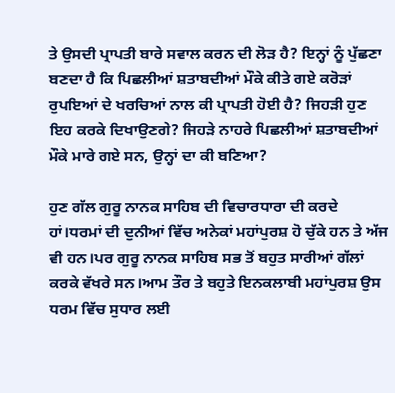ਤੇ ਉਸਦੀ ਪ੍ਰਾਪਤੀ ਬਾਰੇ ਸਵਾਲ ਕਰਨ ਦੀ ਲੋੜ ਹੈ? ਇਨ੍ਹਾਂ ਨੂੰ ਪੁੱਛਣਾ ਬਣਦਾ ਹੈ ਕਿ ਪਿਛਲੀਆਂ ਸ਼ਤਾਬਦੀਆਂ ਮੌਕੇ ਕੀਤੇ ਗਏ ਕਰੋੜਾਂ ਰੁਪਇਆਂ ਦੇ ਖਰਚਿਆਂ ਨਾਲ ਕੀ ਪ੍ਰਾਪਤੀ ਹੋਈ ਹੈ? ਜਿਹੜੀ ਹੁਣ ਇਹ ਕਰਕੇ ਦਿਖਾਉਣਗੇ? ਜਿਹੜੇ ਨਾਹਰੇ ਪਿਛਲੀਆਂ ਸ਼ਤਾਬਦੀਆਂ ਮੌਕੇ ਮਾਰੇ ਗਏ ਸਨ, ਉਨ੍ਹਾਂ ਦਾ ਕੀ ਬਣਿਆ?

ਹੁਣ ਗੱਲ ਗੁਰੂ ਨਾਨਕ ਸਾਹਿਬ ਦੀ ਵਿਚਾਰਧਾਰਾ ਦੀ ਕਰਦੇ ਹਾਂ।ਧਰਮਾਂ ਦੀ ਦੁਨੀਆਂ ਵਿੱਚ ਅਨੇਕਾਂ ਮਹਾਂਪੁਰਸ਼ ਹੋ ਚੁੱਕੇ ਹਨ ਤੇ ਅੱਜ ਵੀ ਹਨ।ਪਰ ਗੁਰੂ ਨਾਨਕ ਸਾਹਿਬ ਸਭ ਤੋਂ ਬਹੁਤ ਸਾਰੀਆਂ ਗੱਲਾਂ ਕਰਕੇ ਵੱਖਰੇ ਸਨ।ਆਮ ਤੌਰ ਤੇ ਬਹੁਤੇ ਇਨਕਲਾਬੀ ਮਹਾਂਪੁਰਸ਼ ਉਸ ਧਰਮ ਵਿੱਚ ਸੁਧਾਰ ਲਈ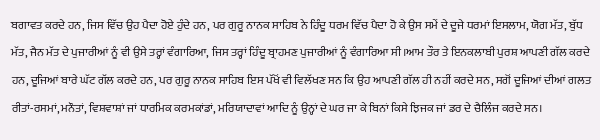ਬਗਾਵਤ ਕਰਦੇ ਹਨ, ਜਿਸ ਵਿੱਚ ਉਹ ਪੈਦਾ ਹੋਏ ਹੁੰਦੇ ਹਨ, ਪਰ ਗੁਰੂ ਨਾਨਕ ਸਾਹਿਬ ਨੇ ਹਿੰਦੂ ਧਰਮ ਵਿੱਚ ਪੈਦਾ ਹੋ ਕੇ ਉਸ ਸਮੇਂ ਦੇ ਦੂਜੇ ਧਰਮਾਂ ਇਸਲਾਮ, ਯੋਗ ਮੱਤ, ਬੁੱਧ ਮੱਤ, ਜੈਨ ਮੱਤ ਦੇ ਪੁਜਾਰੀਆਂ ਨੂੰ ਵੀ ਉਸੇ ਤਰ੍ਹਾਂ ਵੰਗਾਰਿਆ, ਜਿਸ ਤਰ੍ਹਾਂ ਹਿੰਦੂ ਬ੍ਰਾਹਮਣ ਪੁਜਾਰੀਆਂ ਨੂੰ ਵੰਗਾਰਿਆ ਸੀ।ਆਮ ਤੌਰ ਤੇ ਇਨਕਲਾਬੀ ਪੁਰਸ਼ ਆਪਣੀ ਗੱਲ ਕਰਦੇ ਹਨ, ਦੂਜਿਆਂ ਬਾਰੇ ਘੱਟ ਗੱਲ ਕਰਦੇ ਹਨ, ਪਰ ਗੁਰੂ ਨਾਨਕ ਸਾਹਿਬ ਇਸ ਪੱਖੋਂ ਵੀ ਵਿਲੱਖਣ ਸਨ ਕਿ ਉਹ ਆਪਣੀ ਗੱਲ ਹੀ ਨਹੀਂ ਕਰਦੇ ਸਨ, ਸਗੋਂ ਦੂਜਿਆਂ ਦੀਆਂ ਗਲਤ ਰੀਤਾਂ-ਰਸਮਾਂ, ਮਨੌਤਾਂ, ਵਿਸ਼ਵਾਸ਼ਾਂ ਜਾਂ ਧਾਰਮਿਕ ਕਰਮਕਾਂਡਾਂ, ਮਰਿਯਾਦਾਵਾਂ ਆਦਿ ਨੂੰ ਉਨ੍ਹਾਂ ਦੇ ਘਰ ਜਾ ਕੇ ਬਿਨਾਂ ਕਿਸੇ ਝਿਜਕ ਜਾਂ ਡਰ ਦੇ ਚੈਲਿੰਜ ਕਰਦੇ ਸਨ।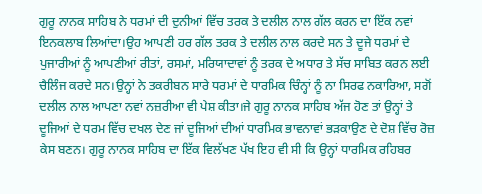ਗੁਰੂ ਨਾਨਕ ਸਾਹਿਬ ਨੇ ਧਰਮਾਂ ਦੀ ਦੁਨੀਆਂ ਵਿੱਚ ਤਰਕ ਤੇ ਦਲੀਲ ਨਾਲ ਗੱਲ ਕਰਨ ਦਾ ਇੱਕ ਨਵਾਂ ਇਨਕਲਾਬ ਲਿਆਂਦਾ।ਉਹ ਆਪਣੀ ਹਰ ਗੱਲ ਤਰਕ ਤੇ ਦਲੀਲ ਨਾਲ ਕਰਦੇ ਸਨ ਤੇ ਦੂਜੇ ਧਰਮਾਂ ਦੇ ਪੁਜਾਰੀਆਂ ਨੂੰ ਆਪਣੀਆਂ ਰੀਤਾਂ, ਰਸਮਾਂ, ਮਰਿਯਾਦਾਵਾਂ ਨੂੰ ਤਰਕ ਦੇ ਅਧਾਰ ਤੇ ਸੱਚ ਸਾਬਿਤ ਕਰਨ ਲਈ ਚੈਲਿੰਜ ਕਰਦੇ ਸਨ।ਉਨ੍ਹਾਂ ਨੇ ਤਕਰੀਬਨ ਸਾਰੇ ਧਰਮਾਂ ਦੇ ਧਾਰਮਿਕ ਚਿੰਨ੍ਹਾਂ ਨੂੰ ਨਾ ਸਿਰਫ ਨਕਾਰਿਆ, ਸਗੋਂ ਦਲੀਲ ਨਾਲ ਆਪਣਾ ਨਵਾਂ ਨਜ਼ਰੀਆ ਵੀ ਪੇਸ਼ ਕੀਤਾ।ਜੇ ਗੁਰੂ ਨਾਨਕ ਸਾਹਿਬ ਅੱਜ ਹੋਣ ਤਾਂ ਉਨ੍ਹਾਂ ਤੇ ਦੂਜਿਆਂ ਦੇ ਧਰਮ ਵਿੱਚ ਦਖਲ ਦੇਣ ਜਾਂ ਦੂਜਿਆਂ ਦੀਆਂ ਧਾਰਮਿਕ ਭਾਵਨਾਵਾਂ ਭੜਕਾਉਣ ਦੇ ਦੋਸ਼ ਵਿੱਚ ਰੋਜ਼ ਕੇਸ ਬਣਨ। ਗੁਰੂ ਨਾਨਕ ਸਾਹਿਬ ਦਾ ਇੱਕ ਵਿਲੱਖਣ ਪੱਖ ਇਹ ਵੀ ਸੀ ਕਿ ਉਨ੍ਹਾਂ ਧਾਰਮਿਕ ਰਹਿਬਰ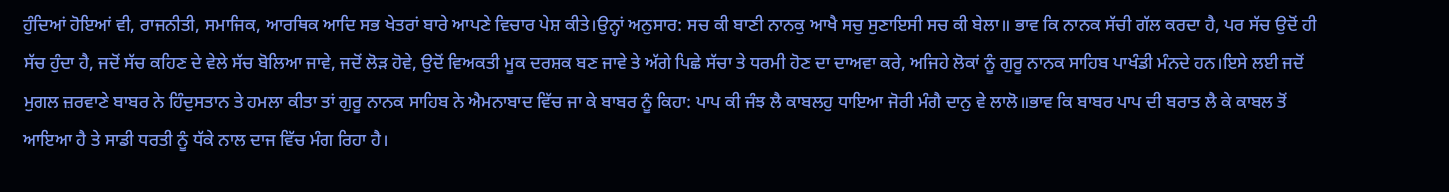ਹੁੰਦਿਆਂ ਹੋਇਆਂ ਵੀ, ਰਾਜਨੀਤੀ, ਸਮਾਜਿਕ, ਆਰਥਿਕ ਆਦਿ ਸਭ ਖੇਤਰਾਂ ਬਾਰੇ ਆਪਣੇ ਵਿਚਾਰ ਪੇਸ਼ ਕੀਤੇ।ਉਨ੍ਹਾਂ ਅਨੁਸਾਰ: ਸਚ ਕੀ ਬਾਣੀ ਨਾਨਕੁ ਆਖੈ ਸਚੁ ਸੁਣਾਇਸੀ ਸਚ ਕੀ ਬੇਲਾ॥ ਭਾਵ ਕਿ ਨਾਨਕ ਸੱਚੀ ਗੱਲ ਕਰਦਾ ਹੈ, ਪਰ ਸੱਚ ਉਦੋਂ ਹੀ ਸੱਚ ਹੁੰਦਾ ਹੈ, ਜਦੋਂ ਸੱਚ ਕਹਿਣ ਦੇ ਵੇਲੇ ਸੱਚ ਬੋਲਿਆ ਜਾਵੇ, ਜਦੋਂ ਲੋੜ ਹੋਵੇ, ਉਦੋਂ ਵਿਅਕਤੀ ਮੂਕ ਦਰਸ਼ਕ ਬਣ ਜਾਵੇ ਤੇ ਅੱਗੇ ਪਿਛੇ ਸੱਚਾ ਤੇ ਧਰਮੀ ਹੋਣ ਦਾ ਦਾਅਵਾ ਕਰੇ, ਅਜਿਹੇ ਲੋਕਾਂ ਨੂੰ ਗੁਰੂ ਨਾਨਕ ਸਾਹਿਬ ਪਾਖੰਡੀ ਮੰਨਦੇ ਹਨ।ਇਸੇ ਲਈ ਜਦੋਂ ਮੁਗਲ ਜ਼ਰਵਾਣੇ ਬਾਬਰ ਨੇ ਹਿੰਦੁਸਤਾਨ ਤੇ ਹਮਲਾ ਕੀਤਾ ਤਾਂ ਗੁਰੂ ਨਾਨਕ ਸਾਹਿਬ ਨੇ ਐਮਨਾਬਾਦ ਵਿੱਚ ਜਾ ਕੇ ਬਾਬਰ ਨੂੰ ਕਿਹਾ: ਪਾਪ ਕੀ ਜੰਝ ਲੈ ਕਾਬਲਹੁ ਧਾਇਆ ਜੋਰੀ ਮੰਗੈ ਦਾਨੁ ਵੇ ਲਾਲੋ॥ਭਾਵ ਕਿ ਬਾਬਰ ਪਾਪ ਦੀ ਬਰਾਤ ਲੈ ਕੇ ਕਾਬਲ ਤੋਂ ਆਇਆ ਹੈ ਤੇ ਸਾਡੀ ਧਰਤੀ ਨੂੰ ਧੱਕੇ ਨਾਲ ਦਾਜ ਵਿੱਚ ਮੰਗ ਰਿਹਾ ਹੈ।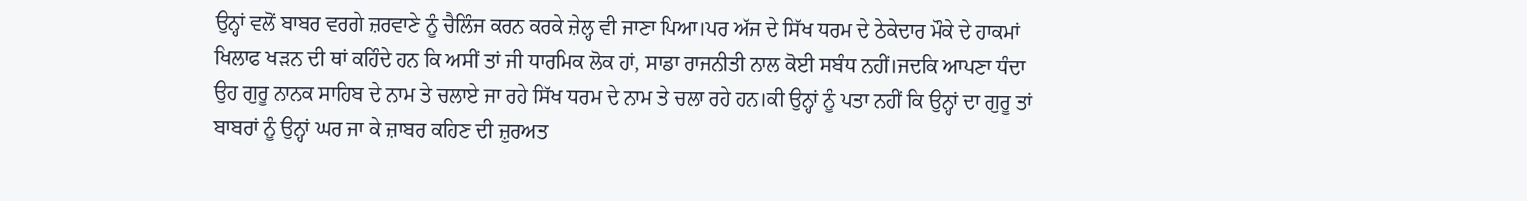ਉਨ੍ਹਾਂ ਵਲੋਂ ਬਾਬਰ ਵਰਗੇ ਜ਼ਰਵਾਣੇ ਨੂੰ ਚੈਲਿੰਜ ਕਰਨ ਕਰਕੇ ਜ਼ੇਲ੍ਹ ਵੀ ਜਾਣਾ ਪਿਆ।ਪਰ ਅੱਜ ਦੇ ਸਿੱਖ ਧਰਮ ਦੇ ਠੇਕੇਦਾਰ ਮੌਕੇ ਦੇ ਹਾਕਮਾਂ ਖਿਲਾਫ ਖੜਨ ਦੀ ਥਾਂ ਕਹਿੰਦੇ ਹਨ ਕਿ ਅਸੀਂ ਤਾਂ ਜੀ ਧਾਰਮਿਕ ਲੋਕ ਹਾਂ, ਸਾਡਾ ਰਾਜਨੀਤੀ ਨਾਲ ਕੋਈ ਸਬੰਧ ਨਹੀਂ।ਜਦਕਿ ਆਪਣਾ ਧੰਦਾ ਉਹ ਗੁਰੂ ਨਾਨਕ ਸਾਹਿਬ ਦੇ ਨਾਮ ਤੇ ਚਲਾਏ ਜਾ ਰਹੇ ਸਿੱਖ ਧਰਮ ਦੇ ਨਾਮ ਤੇ ਚਲਾ ਰਹੇ ਹਨ।ਕੀ ਉਨ੍ਹਾਂ ਨੂੰ ਪਤਾ ਨਹੀਂ ਕਿ ਉਨ੍ਹਾਂ ਦਾ ਗੁਰੂ ਤਾਂ ਬਾਬਰਾਂ ਨੂੰ ਉਨ੍ਹਾਂ ਘਰ ਜਾ ਕੇ ਜ਼ਾਬਰ ਕਹਿਣ ਦੀ ਜ਼ੁਰਅਤ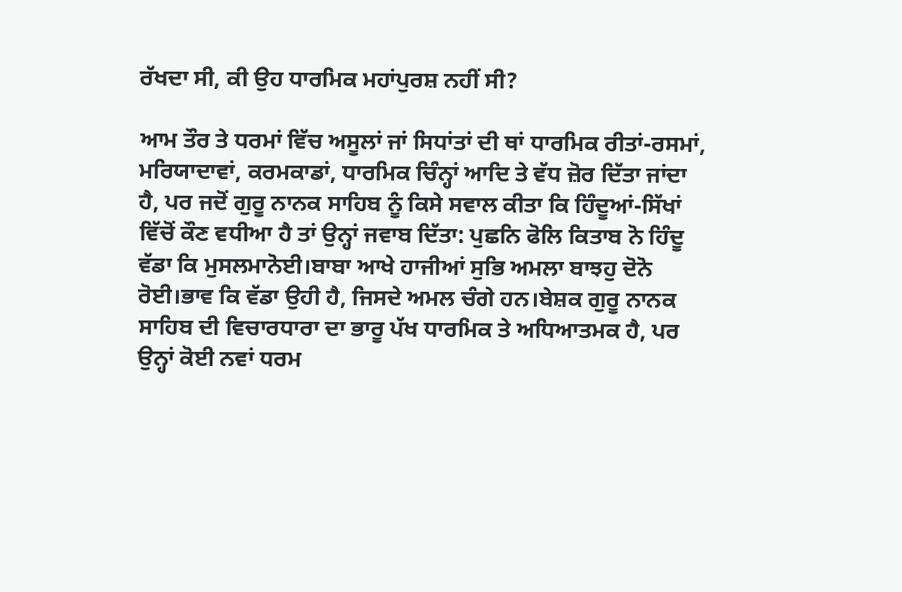ਰੱਖਦਾ ਸੀ, ਕੀ ਉਹ ਧਾਰਮਿਕ ਮਹਾਂਪੁਰਸ਼ ਨਹੀਂ ਸੀ?

ਆਮ ਤੌਰ ਤੇ ਧਰਮਾਂ ਵਿੱਚ ਅਸੂਲਾਂ ਜਾਂ ਸਿਧਾਂਤਾਂ ਦੀ ਥਾਂ ਧਾਰਮਿਕ ਰੀਤਾਂ-ਰਸਮਾਂ, ਮਰਿਯਾਦਾਵਾਂ, ਕਰਮਕਾਡਾਂ, ਧਾਰਮਿਕ ਚਿੰਨ੍ਹਾਂ ਆਦਿ ਤੇ ਵੱਧ ਜ਼ੋਰ ਦਿੱਤਾ ਜਾਂਦਾ ਹੈ, ਪਰ ਜਦੋਂ ਗੁਰੂ ਨਾਨਕ ਸਾਹਿਬ ਨੂੰ ਕਿਸੇ ਸਵਾਲ ਕੀਤਾ ਕਿ ਹਿੰਦੂਆਂ-ਸਿੱਖਾਂ ਵਿੱਚੋਂ ਕੌਣ ਵਧੀਆ ਹੈ ਤਾਂ ਉਨ੍ਹਾਂ ਜਵਾਬ ਦਿੱਤਾ: ਪੁਛਨਿ ਫੋਲਿ ਕਿਤਾਬ ਨੋ ਹਿੰਦੂ ਵੱਡਾ ਕਿ ਮੁਸਲਮਾਨੋਈ।ਬਾਬਾ ਆਖੇ ਹਾਜੀਆਂ ਸੁਭਿ ਅਮਲਾ ਬਾਝਹੁ ਦੋਨੋ ਰੋਈ।ਭਾਵ ਕਿ ਵੱਡਾ ਉਹੀ ਹੈ, ਜਿਸਦੇ ਅਮਲ ਚੰਗੇ ਹਨ।ਬੇਸ਼ਕ ਗੁਰੂ ਨਾਨਕ ਸਾਹਿਬ ਦੀ ਵਿਚਾਰਧਾਰਾ ਦਾ ਭਾਰੂ ਪੱਖ ਧਾਰਮਿਕ ਤੇ ਅਧਿਆਤਮਕ ਹੈ, ਪਰ ਉਨ੍ਹਾਂ ਕੋਈ ਨਵਾਂ ਧਰਮ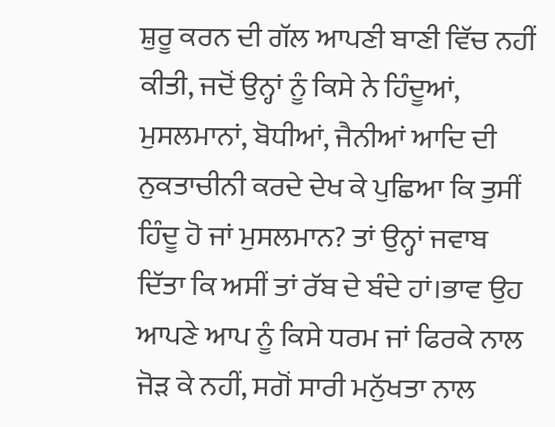ਸ਼ੁਰੂ ਕਰਨ ਦੀ ਗੱਲ ਆਪਣੀ ਬਾਣੀ ਵਿੱਚ ਨਹੀਂ ਕੀਤੀ, ਜਦੋਂ ਉਨ੍ਹਾਂ ਨੂੰ ਕਿਸੇ ਨੇ ਹਿੰਦੂਆਂ, ਮੁਸਲਮਾਨਾਂ, ਬੋਧੀਆਂ, ਜੈਨੀਆਂ ਆਦਿ ਦੀ ਨੁਕਤਾਚੀਨੀ ਕਰਦੇ ਦੇਖ ਕੇ ਪੁਛਿਆ ਕਿ ਤੁਸੀਂ ਹਿੰਦੂ ਹੋ ਜਾਂ ਮੁਸਲਮਾਨ? ਤਾਂ ਉਨ੍ਹਾਂ ਜਵਾਬ ਦਿੱਤਾ ਕਿ ਅਸੀਂ ਤਾਂ ਰੱਬ ਦੇ ਬੰਦੇ ਹਾਂ।ਭਾਵ ਉਹ ਆਪਣੇ ਆਪ ਨੂੰ ਕਿਸੇ ਧਰਮ ਜਾਂ ਫਿਰਕੇ ਨਾਲ ਜੋੜ ਕੇ ਨਹੀਂ, ਸਗੋਂ ਸਾਰੀ ਮਨੁੱਖਤਾ ਨਾਲ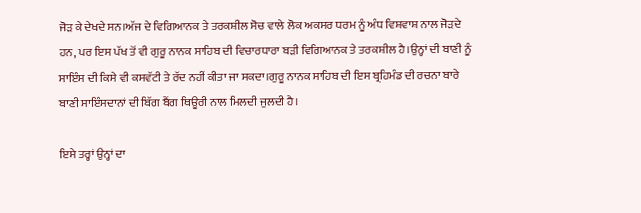ਜੋੜ ਕੇ ਦੇਖਦੇ ਸਨ।ਅੱਜ ਦੇ ਵਿਗਿਆਨਕ ਤੇ ਤਰਕਸ਼ੀਲ ਸੋਚ ਵਾਲੇ ਲੋਕ ਅਕਸਰ ਧਰਮ ਨੂੰ ਅੰਧ ਵਿਸ਼ਵਾਸ਼ ਨਾਲ ਜੋੜਦੇ ਹਨ, ਪਰ ਇਸ ਪੱਖ ਤੋਂ ਵੀ ਗੁਰੂ ਨਾਨਕ ਸਾਹਿਬ ਦੀ ਵਿਚਾਰਧਾਰਾ ਬੜੀ ਵਿਗਿਆਨਕ ਤੇ ਤਰਕਸ਼ੀਲ ਹੈ।ਉਨ੍ਹਾਂ ਦੀ ਬਾਣੀ ਨੂੰ ਸਾਇੰਸ ਦੀ ਕਿਸੇ ਵੀ ਕਸਵੱਟੀ ਤੇ ਰੱਦ ਨਹੀਂ ਕੀਤਾ ਜਾ ਸਕਦਾ।ਗੁਰੂ ਨਾਨਕ ਸਾਹਿਬ ਦੀ ਇਸ ਬ੍ਰਹਿਮੰਡ ਦੀ ਰਚਨਾ ਬਾਰੇ ਬਾਣੀ ਸਾਇੰਸਦਾਨਾਂ ਦੀ ਬਿੱਗ ਬੈਂਗ ਥਿਊਰੀ ਨਾਲ ਮਿਲਦੀ ਜੁਲਦੀ ਹੈ।

ਇਸੇ ਤਰ੍ਹਾਂ ਉਨ੍ਹਾਂ ਦਾ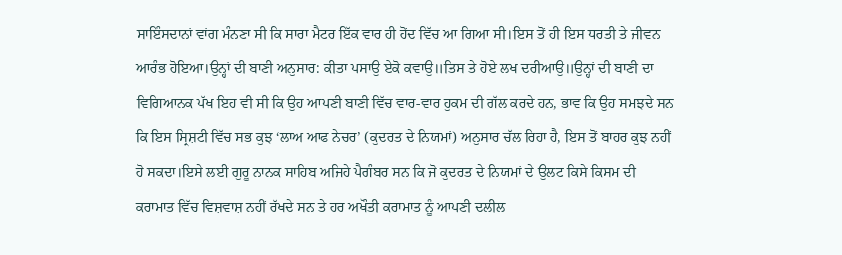ਸਾਇੰਸਦਾਨਾਂ ਵਾਂਗ ਮੰਨਣਾ ਸੀ ਕਿ ਸਾਰਾ ਮੈਟਰ ਇੱਕ ਵਾਰ ਹੀ ਹੋਂਦ ਵਿੱਚ ਆ ਗਿਆ ਸੀ।ਇਸ ਤੋਂ ਹੀ ਇਸ ਧਰਤੀ ਤੇ ਜੀਵਨ ਆਰੰਭ ਹੋਇਆ।ਉਨ੍ਹਾਂ ਦੀ ਬਾਣੀ ਅਨੁਸਾਰ: ਕੀਤਾ ਪਸਾਉ ਏਕੋ ਕਵਾਉ॥ਤਿਸ ਤੇ ਹੋਏ ਲਖ ਦਰੀਆਉ॥ਉਨ੍ਹਾਂ ਦੀ ਬਾਣੀ ਦਾ ਵਿਗਿਆਨਕ ਪੱਖ ਇਹ ਵੀ ਸੀ ਕਿ ਉਹ ਆਪਣੀ ਬਾਣੀ ਵਿੱਚ ਵਾਰ-ਵਾਰ ਹੁਕਮ ਦੀ ਗੱਲ ਕਰਦੇ ਹਨ, ਭਾਵ ਕਿ ਉਹ ਸਮਝਦੇ ਸਨ ਕਿ ਇਸ ਸ੍ਰਿਸ਼ਟੀ ਵਿੱਚ ਸਭ ਕੁਝ ‘ਲਾਅ ਆਫ ਨੇਚਰ’ (ਕੁਦਰਤ ਦੇ ਨਿਯਮਾਂ) ਅਨੁਸਾਰ ਚੱਲ ਰਿਹਾ ਹੈ, ਇਸ ਤੋਂ ਬਾਹਰ ਕੁਝ ਨਹੀਂ ਹੋ ਸਕਦਾ।ਇਸੇ ਲਈ ਗੁਰੂ ਨਾਨਕ ਸਾਹਿਬ ਅਜਿਹੇ ਪੈਗੰਬਰ ਸਨ ਕਿ ਜੋ ਕੁਦਰਤ ਦੇ ਨਿਯਮਾਂ ਦੇ ਉਲਟ ਕਿਸੇ ਕਿਸਮ ਦੀ ਕਰਾਮਾਤ ਵਿੱਚ ਵਿਸ਼ਵਾਸ਼ ਨਹੀਂ ਰੱਖਦੇ ਸਨ ਤੇ ਹਰ ਅਖੌਤੀ ਕਰਾਮਾਤ ਨੂੰ ਆਪਣੀ ਦਲੀਲ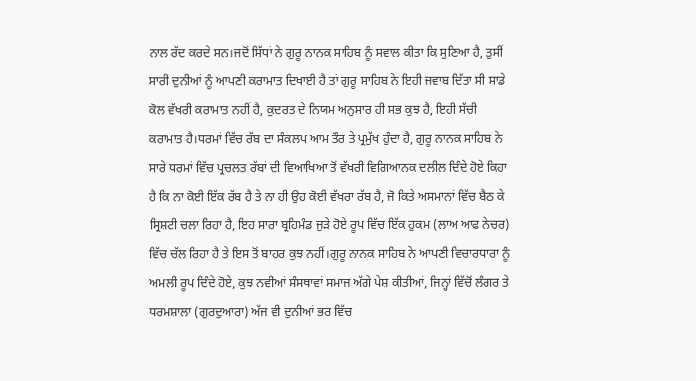ਨਾਲ ਰੱਦ ਕਰਦੇ ਸਨ।ਜਦੋਂ ਸਿੱਧਾਂ ਨੇ ਗੁਰੂ ਨਾਨਕ ਸਾਹਿਬ ਨੂੰ ਸਵਾਲ ਕੀਤਾ ਕਿ ਸੁਣਿਆ ਹੈ, ਤੁਸੀਂ ਸਾਰੀ ਦੁਨੀਆਂ ਨੂੰ ਆਪਣੀ ਕਰਾਮਾਤ ਦਿਖਾਈ ਹੈ ਤਾਂ ਗੁਰੂ ਸਾਹਿਬ ਨੇ ਇਹੀ ਜਵਾਬ ਦਿੱਤਾ ਸੀ ਸਾਡੇ ਕੋਲ ਵੱਖਰੀ ਕਰਾਮਾਤ ਨਹੀਂ ਹੈ, ਕੁਦਰਤ ਦੇ ਨਿਯਮ ਅਨੁਸਾਰ ਹੀ ਸਭ ਕੁਝ ਹੈ, ਇਹੀ ਸੱਚੀ ਕਰਾਮਾਤ ਹੈ।ਧਰਮਾਂ ਵਿੱਚ ਰੱਬ ਦਾ ਸੰਕਲਪ ਆਮ ਤੌਰ ਤੇ ਪ੍ਰਮੁੱਖ ਹੁੰਦਾ ਹੈ, ਗੁਰੂ ਨਾਨਕ ਸਾਹਿਬ ਨੇ ਸਾਰੇ ਧਰਮਾਂ ਵਿੱਚ ਪ੍ਰਚਲਤ ਰੱਬਾਂ ਦੀ ਵਿਆਖਿਆ ਤੋਂ ਵੱਖਰੀ ਵਿਗਿਆਨਕ ਦਲੀਲ ਦਿੰਦੇ ਹੋਏ ਕਿਹਾ ਹੈ ਕਿ ਨਾ ਕੋਈ ਇੱਕ ਰੱਬ ਹੈ ਤੇ ਨਾ ਹੀ ਉਹ ਕੋਈ ਵੱਖਰਾ ਰੱਬ ਹੈ, ਜੋ ਕਿਤੇ ਅਸਮਾਨਾਂ ਵਿੱਚ ਬੈਠ ਕੇ ਸ੍ਰਿਸ਼ਟੀ ਚਲਾ ਰਿਹਾ ਹੈ, ਇਹ ਸਾਰਾ ਬ੍ਰਹਿਮੰਡ ਜੁੜੇ ਹੋਏ ਰੂਪ ਵਿੱਚ ਇੱਕ ਹੁਕਮ (ਲਾਅ ਆਫ ਨੇਚਰ) ਵਿੱਚ ਚੱਲ ਰਿਹਾ ਹੈ ਤੇ ਇਸ ਤੋਂ ਬਾਹਰ ਕੁਝ ਨਹੀਂ।ਗੁਰੂ ਨਾਨਕ ਸਾਹਿਬ ਨੇ ਆਪਣੀ ਵਿਚਾਰਧਾਰਾ ਨੂੰ ਅਮਲੀ ਰੂਪ ਦਿੰਦੇ ਹੋਏ, ਕੁਝ ਨਵੀਆਂ ਸੰਸਥਾਵਾਂ ਸਮਾਜ ਅੱਗੇ ਪੇਸ਼ ਕੀਤੀਆਂ, ਜਿਨ੍ਹਾਂ ਵਿੱਚੋਂ ਲੰਗਰ ਤੇ ਧਰਮਸ਼ਾਲਾ (ਗੁਰਦੁਆਰਾ) ਅੱਜ ਵੀ ਦੁਨੀਆਂ ਭਰ ਵਿੱਚ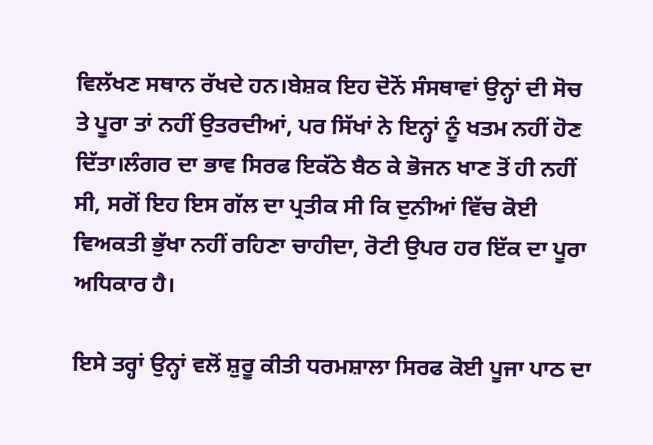ਵਿਲੱਖਣ ਸਥਾਨ ਰੱਖਦੇ ਹਨ।ਬੇਸ਼ਕ ਇਹ ਦੋਨੋਂ ਸੰਸਥਾਵਾਂ ਉਨ੍ਹਾਂ ਦੀ ਸੋਚ ਤੇ ਪੂਰਾ ਤਾਂ ਨਹੀਂ ਉਤਰਦੀਆਂ, ਪਰ ਸਿੱਖਾਂ ਨੇ ਇਨ੍ਹਾਂ ਨੂੰ ਖਤਮ ਨਹੀਂ ਹੋਣ ਦਿੱਤਾ।ਲੰਗਰ ਦਾ ਭਾਵ ਸਿਰਫ ਇਕੱਠੇ ਬੈਠ ਕੇ ਭੋਜਨ ਖਾਣ ਤੋਂ ਹੀ ਨਹੀਂ ਸੀ, ਸਗੋਂ ਇਹ ਇਸ ਗੱਲ ਦਾ ਪ੍ਰਤੀਕ ਸੀ ਕਿ ਦੁਨੀਆਂ ਵਿੱਚ ਕੋਈ ਵਿਅਕਤੀ ਭੁੱਖਾ ਨਹੀਂ ਰਹਿਣਾ ਚਾਹੀਦਾ, ਰੋਟੀ ਉਪਰ ਹਰ ਇੱਕ ਦਾ ਪੂਰਾ ਅਧਿਕਾਰ ਹੈ।

ਇਸੇ ਤਰ੍ਹਾਂ ਉਨ੍ਹਾਂ ਵਲੋਂ ਸ਼ੁਰੂ ਕੀਤੀ ਧਰਮਸ਼ਾਲਾ ਸਿਰਫ ਕੋਈ ਪੂਜਾ ਪਾਠ ਦਾ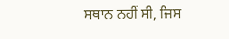ਸਥਾਨ ਨਹੀਂ ਸੀ, ਜਿਸ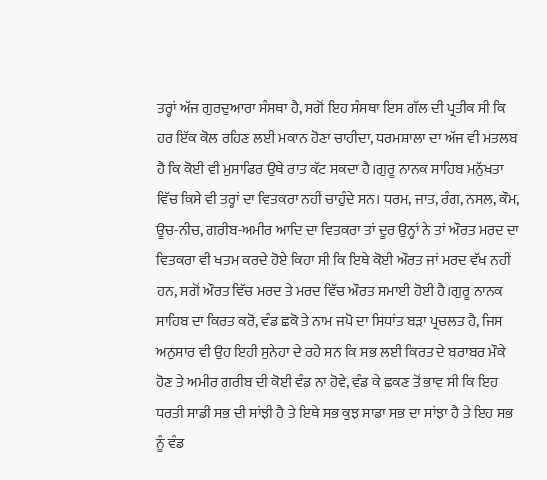ਤਰ੍ਹਾਂ ਅੱਜ ਗੁਰਦੁਆਰਾ ਸੰਸਥਾ ਹੈ, ਸਗੋਂ ਇਹ ਸੰਸਥਾ ਇਸ ਗੱਲ ਦੀ ਪ੍ਰਤੀਕ ਸੀ ਕਿ ਹਰ ਇੱਕ ਕੋਲ ਰਹਿਣ ਲਈ ਮਕਾਨ ਹੋਣਾ ਚਾਹੀਦਾ, ਧਰਮਸ਼ਾਲਾ ਦਾ ਅੱਜ ਵੀ ਮਤਲਬ ਹੈ ਕਿ ਕੋਈ ਵੀ ਮੁਸਾਫਿਰ ਉਥੇ ਰਾਤ ਕੱਟ ਸਕਦਾ ਹੈ।ਗੁਰੂ ਨਾਨਕ ਸਾਹਿਬ ਮਨੁੱਖਤਾ ਵਿੱਚ ਕਿਸੇ ਵੀ ਤਰ੍ਹਾਂ ਦਾ ਵਿਤਕਰਾ ਨਹੀਂ ਚਾਹੁੰਦੇ ਸਨ। ਧਰਮ, ਜਾਤ, ਰੰਗ, ਨਸਲ, ਕੌਮ, ਊਚ-ਨੀਚ, ਗਰੀਬ-ਅਮੀਰ ਆਦਿ ਦਾ ਵਿਤਕਰਾ ਤਾਂ ਦੂਰ ਉਨ੍ਹਾਂ ਨੇ ਤਾਂ ਔਰਤ ਮਰਦ ਦਾ ਵਿਤਕਰਾ ਵੀ ਖਤਮ ਕਰਦੇ ਹੋਏ ਕਿਹਾ ਸੀ ਕਿ ਇਥੇ ਕੋਈ ਔਰਤ ਜਾਂ ਮਰਦ ਵੱਖ ਨਹੀਂ ਹਨ, ਸਗੋਂ ਔਰਤ ਵਿੱਚ ਮਰਦ ਤੇ ਮਰਦ ਵਿੱਚ ਔਰਤ ਸਮਾਈ ਹੋਈ ਹੈ।ਗੁਰੂ ਨਾਨਕ ਸਾਹਿਬ ਦਾ ਕਿਰਤ ਕਰੋ, ਵੰਡ ਛਕੋ ਤੇ ਨਾਮ ਜਪੋ ਦਾ ਸਿਧਾਂਤ ਬੜਾ ਪ੍ਰਚਲਤ ਹੈ, ਜਿਸ ਅਨੁਸਾਰ ਵੀ ਉਹ ਇਹੀ ਸੁਨੇਹਾ ਦੇ ਰਹੇ ਸਨ ਕਿ ਸਭ ਲਈ ਕਿਰਤ ਦੇ ਬਰਾਬਰ ਮੌਕੇ ਹੋਣ ਤੇ ਅਮੀਰ ਗਰੀਬ ਦੀ ਕੋਈ ਵੰਡ ਨਾ ਹੋਵੇ, ਵੰਡ ਕੇ ਛਕਣ ਤੋਂ ਭਾਵ ਸੀ ਕਿ ਇਹ ਧਰਤੀ ਸਾਡੀ ਸਭ ਦੀ ਸਾਂਝੀ ਹੈ ਤੇ ਇਥੇ ਸਭ ਕੁਝ ਸਾਡਾ ਸਭ ਦਾ ਸਾਂਝਾ ਹੈ ਤੇ ਇਹ ਸਭ ਨੂੰ ਵੰਡ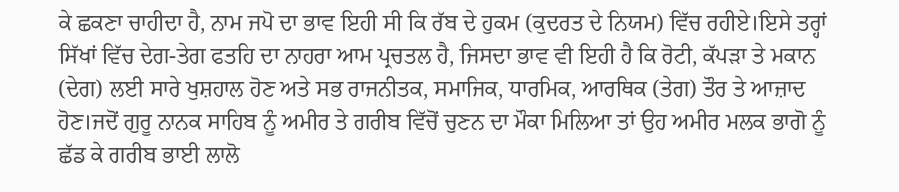ਕੇ ਛਕਣਾ ਚਾਹੀਦਾ ਹੈ, ਨਾਮ ਜਪੋ ਦਾ ਭਾਵ ਇਹੀ ਸੀ ਕਿ ਰੱਬ ਦੇ ਹੁਕਮ (ਕੁਦਰਤ ਦੇ ਨਿਯਮ) ਵਿੱਚ ਰਹੀਏ।ਇਸੇ ਤਰ੍ਹਾਂ ਸਿੱਖਾਂ ਵਿੱਚ ਦੇਗ-ਤੇਗ ਫਤਹਿ ਦਾ ਨਾਹਰਾ ਆਮ ਪ੍ਰਚਤਲ ਹੈ, ਜਿਸਦਾ ਭਾਵ ਵੀ ਇਹੀ ਹੈ ਕਿ ਰੋਟੀ, ਕੱਪੜਾ ਤੇ ਮਕਾਨ (ਦੇਗ) ਲਈ ਸਾਰੇ ਖੁਸ਼ਹਾਲ ਹੋਣ ਅਤੇ ਸਭ ਰਾਜਨੀਤਕ, ਸਮਾਜਿਕ, ਧਾਰਮਿਕ, ਆਰਥਿਕ (ਤੇਗ) ਤੌਰ ਤੇ ਆਜ਼ਾਦ ਹੋਣ।ਜਦੋਂ ਗੁਰੂ ਨਾਨਕ ਸਾਹਿਬ ਨੂੰ ਅਮੀਰ ਤੇ ਗਰੀਬ ਵਿੱਚੋਂ ਚੁਣਨ ਦਾ ਮੌਕਾ ਮਿਲਿਆ ਤਾਂ ਉਹ ਅਮੀਰ ਮਲਕ ਭਾਗੋ ਨੂੰ ਛੱਡ ਕੇ ਗਰੀਬ ਭਾਈ ਲਾਲੋ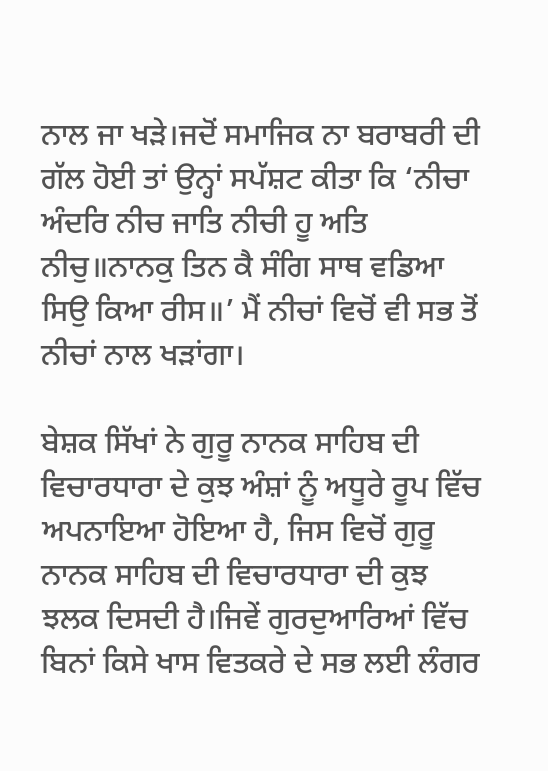ਨਾਲ ਜਾ ਖੜੇ।ਜਦੋਂ ਸਮਾਜਿਕ ਨਾ ਬਰਾਬਰੀ ਦੀ ਗੱਲ ਹੋਈ ਤਾਂ ਉਨ੍ਹਾਂ ਸਪੱਸ਼ਟ ਕੀਤਾ ਕਿ ‘ਨੀਚਾ ਅੰਦਰਿ ਨੀਚ ਜਾਤਿ ਨੀਚੀ ਹੂ ਅਤਿ ਨੀਚੁ॥ਨਾਨਕੁ ਤਿਨ ਕੈ ਸੰਗਿ ਸਾਥ ਵਡਿਆ ਸਿਉ ਕਿਆ ਰੀਸ॥’ ਮੈਂ ਨੀਚਾਂ ਵਿਚੋਂ ਵੀ ਸਭ ਤੋਂ ਨੀਚਾਂ ਨਾਲ ਖੜਾਂਗਾ।

ਬੇਸ਼ਕ ਸਿੱਖਾਂ ਨੇ ਗੁਰੂ ਨਾਨਕ ਸਾਹਿਬ ਦੀ ਵਿਚਾਰਧਾਰਾ ਦੇ ਕੁਝ ਅੰਸ਼ਾਂ ਨੂੰ ਅਧੂਰੇ ਰੂਪ ਵਿੱਚ ਅਪਨਾਇਆ ਹੋਇਆ ਹੈ, ਜਿਸ ਵਿਚੋਂ ਗੁਰੂ ਨਾਨਕ ਸਾਹਿਬ ਦੀ ਵਿਚਾਰਧਾਰਾ ਦੀ ਕੁਝ ਝਲਕ ਦਿਸਦੀ ਹੈ।ਜਿਵੇਂ ਗੁਰਦੁਆਰਿਆਂ ਵਿੱਚ ਬਿਨਾਂ ਕਿਸੇ ਖਾਸ ਵਿਤਕਰੇ ਦੇ ਸਭ ਲਈ ਲੰਗਰ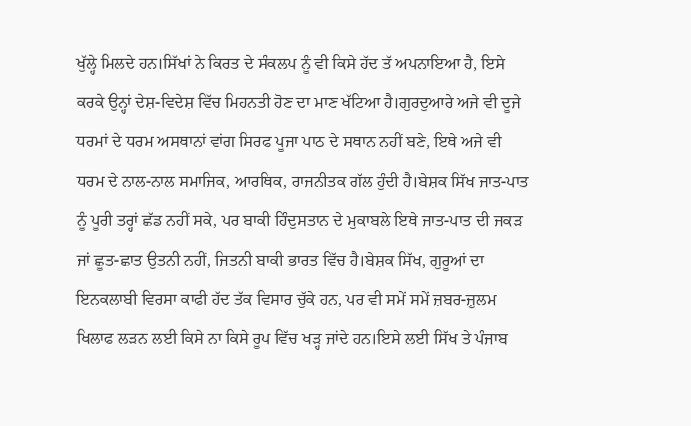ਖੁੱਲ੍ਹੇ ਮਿਲਦੇ ਹਨ।ਸਿੱਖਾਂ ਨੇ ਕਿਰਤ ਦੇ ਸੰਕਲਪ ਨੂੰ ਵੀ ਕਿਸੇ ਹੱਦ ਤੱ ਅਪਨਾਇਆ ਹੈ, ਇਸੇ ਕਰਕੇ ਉਨ੍ਹਾਂ ਦੇਸ਼-ਵਿਦੇਸ਼ ਵਿੱਚ ਮਿਹਨਤੀ ਹੋਣ ਦਾ ਮਾਣ ਖੱਟਿਆ ਹੈ।ਗੁਰਦੁਆਰੇ ਅਜੇ ਵੀ ਦੂਜੇ ਧਰਮਾਂ ਦੇ ਧਰਮ ਅਸਥਾਨਾਂ ਵਾਂਗ ਸਿਰਫ ਪੂਜਾ ਪਾਠ ਦੇ ਸਥਾਨ ਨਹੀਂ ਬਣੇ, ਇਥੇ ਅਜੇ ਵੀ ਧਰਮ ਦੇ ਨਾਲ-ਨਾਲ ਸਮਾਜਿਕ, ਆਰਥਿਕ, ਰਾਜਨੀਤਕ ਗੱਲ ਹੁੰਦੀ ਹੈ।ਬੇਸ਼ਕ ਸਿੱਖ ਜਾਤ-ਪਾਤ ਨੂੰ ਪੂਰੀ ਤਰ੍ਹਾਂ ਛੱਡ ਨਹੀਂ ਸਕੇ, ਪਰ ਬਾਕੀ ਹਿੰਦੁਸਤਾਨ ਦੇ ਮੁਕਾਬਲੇ ਇਥੇ ਜਾਤ-ਪਾਤ ਦੀ ਜਕੜ ਜਾਂ ਛੂਤ-ਛਾਤ ਉਤਨੀ ਨਹੀਂ, ਜਿਤਨੀ ਬਾਕੀ ਭਾਰਤ ਵਿੱਚ ਹੈ।ਬੇਸ਼ਕ ਸਿੱਖ, ਗੁਰੂਆਂ ਦਾ ਇਨਕਲਾਬੀ ਵਿਰਸਾ ਕਾਫੀ ਹੱਦ ਤੱਕ ਵਿਸਾਰ ਚੁੱਕੇ ਹਨ, ਪਰ ਵੀ ਸਮੇਂ ਸਮੇਂ ਜ਼ਬਰ-ਜ਼ੁਲਮ ਖਿਲਾਫ ਲੜਨ ਲਈ ਕਿਸੇ ਨਾ ਕਿਸੇ ਰੂਪ ਵਿੱਚ ਖੜ੍ਹ ਜਾਂਦੇ ਹਨ।ਇਸੇ ਲਈ ਸਿੱਖ ਤੇ ਪੰਜਾਬ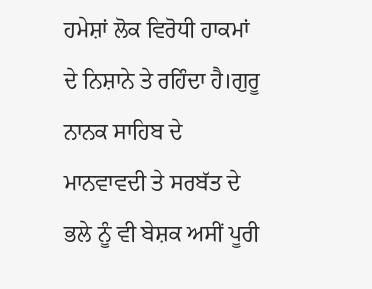ਹਮੇਸ਼ਾਂ ਲੋਕ ਵਿਰੋਧੀ ਹਾਕਮਾਂ ਦੇ ਨਿਸ਼ਾਨੇ ਤੇ ਰਹਿੰਦਾ ਹੈ।ਗੁਰੂ ਨਾਨਕ ਸਾਹਿਬ ਦੇ ਮਾਨਵਾਵਦੀ ਤੇ ਸਰਬੱਤ ਦੇ ਭਲੇ ਨੂੰ ਵੀ ਬੇਸ਼ਕ ਅਸੀਂ ਪੂਰੀ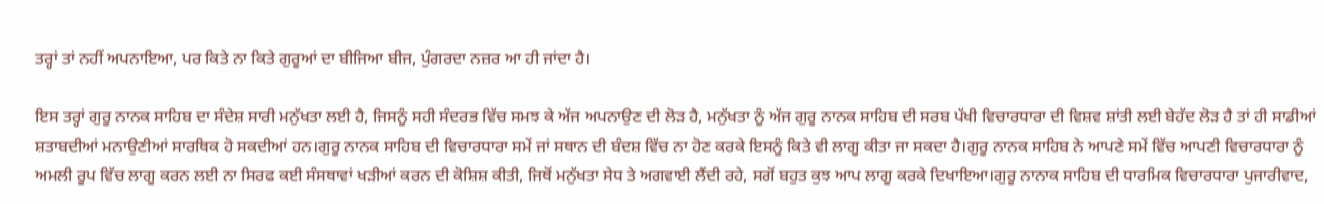ਤਰ੍ਹਾਂ ਤਾਂ ਨਹੀਂ ਅਪਨਾਇਆ, ਪਰ ਕਿਤੇ ਨਾ ਕਿਤੇ ਗੁਰੂਆਂ ਦਾ ਬੀਜਿਆ ਬੀਜ, ਪੁੰਗਰਦਾ ਨਜ਼ਰ ਆ ਹੀ ਜਾਂਦਾ ਹੈ।

ਇਸ ਤਰ੍ਹਾਂ ਗੁਰੂ ਨਾਨਕ ਸਾਹਿਬ ਦਾ ਸੰਦੇਸ਼ ਸਾਰੀ ਮਨੁੱਖਤਾ ਲਈ ਹੈ, ਜਿਸਨੂੰ ਸਹੀ ਸੰਦਰਭ ਵਿੱਚ ਸਮਝ ਕੇ ਅੱਜ ਅਪਨਾਉਣ ਦੀ ਲੋੜ ਹੈ, ਮਨੁੱਖਤਾ ਨੂੰ ਅੱਜ ਗੁਰੂ ਨਾਨਕ ਸਾਹਿਬ ਦੀ ਸਰਬ ਪੱਖੀ ਵਿਚਾਰਧਾਰਾ ਦੀ ਵਿਸ਼ਵ ਸ਼ਾਂਤੀ ਲਈ ਬੇਹੱਦ ਲੋੜ ਹੈ ਤਾਂ ਹੀ ਸਾਡੀਆਂ ਸ਼ਤਾਬਦੀਆਂ ਮਨਾਉਣੀਆਂ ਸਾਰਥਿਕ ਹੋ ਸਕਦੀਆਂ ਹਨ।ਗੁਰੂ ਨਾਨਕ ਸਾਹਿਬ ਦੀ ਵਿਚਾਰਧਾਰਾ ਸਮੇਂ ਜਾਂ ਸਥਾਨ ਦੀ ਬੰਦਸ਼ ਵਿੱਚ ਨਾ ਹੋਣ ਕਰਕੇ ਇਸਨੂੰ ਕਿਤੇ ਵੀ ਲਾਗੂ ਕੀਤਾ ਜਾ ਸਕਦਾ ਹੈ।ਗੁਰੂ ਨਾਨਕ ਸਾਹਿਬ ਨੇ ਆਪਣੇ ਸਮੇਂ ਵਿੱਚ ਆਪਣੀ ਵਿਚਾਰਧਾਰਾ ਨੂੰ ਅਮਲੀ ਰੂਪ ਵਿੱਚ ਲਾਗੂ ਕਰਨ ਲਈ ਨਾ ਸਿਰਫ ਕਈ ਸੰਸਥਾਵਾਂ ਖੜੀਆਂ ਕਰਨ ਦੀ ਕੋਸ਼ਿਸ਼ ਕੀਤੀ, ਜਿਥੋਂ ਮਨੁੱਖਤਾ ਸੇਧ ਤੇ ਅਗਵਾਈ ਲੈਂਦੀ ਰਹੇ, ਸਗੋਂ ਬਹੁਤ ਕੁਝ ਆਪ ਲਾਗੂ ਕਰਕੇ ਦਿਖਾਇਆ।ਗੁਰੂ ਨਾਨਾਕ ਸਾਹਿਬ ਦੀ ਧਾਰਮਿਕ ਵਿਚਾਰਧਾਰਾ ਪੁਜਾਰੀਵਾਦ,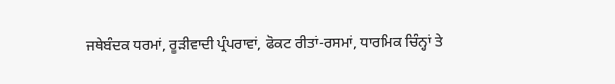ਜਥੇਬੰਦਕ ਧਰਮਾਂ, ਰੂੜੀਵਾਦੀ ਪ੍ਰੰਪਰਾਵਾਂ, ਫੋਕਟ ਰੀਤਾਂ-ਰਸਮਾਂ, ਧਾਰਮਿਕ ਚਿੰਨ੍ਹਾਂ ਤੇ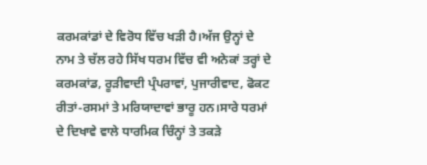ਕਰਮਕਾਂਡਾਂ ਦੇ ਵਿਰੋਧ ਵਿੱਚ ਖੜੀ ਹੈ।ਅੱਜ ਉਨ੍ਹਾਂ ਦੇ ਨਾਮ ਤੇ ਚੱਲ ਰਹੇ ਸਿੱਖ ਧਰਮ ਵਿੱਚ ਵੀ ਅਨੇਕਾਂ ਤਰ੍ਹਾਂ ਦੇ ਕਰਮਕਾਂਡ, ਰੂੜੀਵਾਦੀ ਪ੍ਰੰਪਰਾਵਾਂ, ਪੁਜਾਰੀਵਾਦ, ਫੋਕਟ ਰੀਤਾਂ-ਰਸਮਾਂ ਤੇ ਮਰਿਯਾਦਾਵਾਂ ਭਾਰੂ ਹਨ।ਸਾਰੇ ਧਰਮਾਂ ਦੇ ਦਿਖਾਵੇ ਵਾਲੇ ਧਾਰਮਿਕ ਚਿੰਨ੍ਹਾਂ ਤੇ ਤਕੜੇ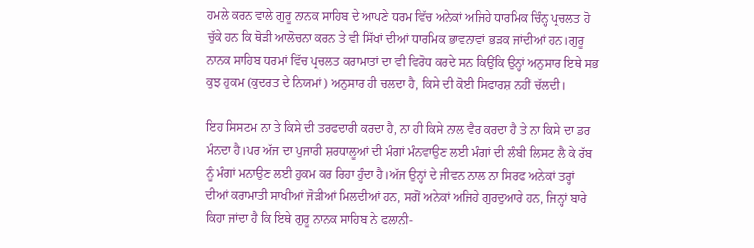ਹਮਲੇ ਕਰਨ ਵਾਲੇ ਗੁਰੂ ਨਾਨਕ ਸਾਹਿਬ ਦੇ ਆਪਣੇ ਧਰਮ ਵਿੱਚ ਅਨੇਕਾਂ ਅਜਿਹੇ ਧਾਰਮਿਕ ਚਿੰਨ੍ਹ ਪ੍ਰਚਲਤ ਹੋ ਚੁੱਕੇ ਹਨ ਕਿ ਥੋੜੀ ਆਲੋਚਨਾ ਕਰਨ ਤੇ ਵੀ ਸਿੱਖਾਂ ਦੀਆਂ ਧਾਰਮਿਕ ਭਾਵਨਾਵਾਂ ਭੜਕ ਜਾਂਦੀਆਂ ਹਨ।ਗੁਰੂ ਨਾਨਕ ਸਾਹਿਬ ਧਰਮਾਂ ਵਿੱਚ ਪ੍ਰਚਲਤ ਕਰਾਮਾਤਾਂ ਦਾ ਵੀ ਵਿਰੋਧ ਕਰਦੇ ਸਨ ਕਿਉਂਕਿ ਉਨ੍ਹਾਂ ਅਨੁਸਾਰ ਇਥੇ ਸਭ ਕੁਝ ਹੁਕਮ (ਕੁਦਰਤ ਦੇ ਨਿਯਮਾਂ) ਅਨੁਸਾਰ ਹੀ ਚਲਦਾ ਹੈ, ਕਿਸੇ ਦੀ ਕੋਈ ਸਿਫਾਰਸ਼ ਨਹੀਂ ਚੱਲਦੀ।

ਇਹ ਸਿਸਟਮ ਨਾ ਤੇ ਕਿਸੇ ਦੀ ਤਰਫਦਾਰੀ ਕਰਦਾ ਹੈ, ਨਾ ਹੀ ਕਿਸੇ ਨਾਲ ਵੈਰ ਕਰਦਾ ਹੈ ਤੇ ਨਾ ਕਿਸੇ ਦਾ ਡਰ ਮੰਨਦਾ ਹੈ।ਪਰ ਅੱਜ ਦਾ ਪੁਜਾਰੀ ਸ਼ਰਧਾਲੂਆਂ ਦੀ ਮੰਗਾਂ ਮੰਨਵਾਉਣ ਲਈ ਮੰਗਾਂ ਦੀ ਲੰਬੀ ਲਿਸਟ ਲੈ ਕੇ ਰੱਬ ਨੂੰ ਮੰਗਾਂ ਮਨਾਉਣ ਲਈ ਹੁਕਮ ਕਰ ਰਿਹਾ ਹੁੰਦਾ ਹੈ।ਅੱਜ ਉਨ੍ਹਾਂ ਦੇ ਜੀਵਨ ਨਾਲ ਨਾ ਸਿਰਫ ਅਨੇਕਾਂ ਤਰ੍ਹਾਂ ਦੀਆਂ ਕਰਾਮਾਤੀ ਸਾਖੀਆਂ ਜੋੜੀਆਂ ਮਿਲਦੀਆਂ ਹਨ, ਸਗੋਂ ਅਨੇਕਾਂ ਅਜਿਹੇ ਗੁਰਦੁਆਰੇ ਹਨ, ਜਿਨ੍ਹਾਂ ਬਾਰੇ ਕਿਹਾ ਜਾਂਦਾ ਹੈ ਕਿ ਇਥੇ ਗੁਰੂ ਨਾਨਕ ਸਾਹਿਬ ਨੇ ਫਲਾਨੀ-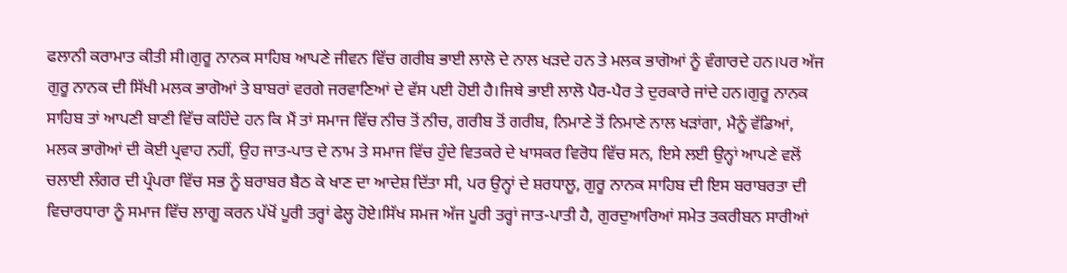ਫਲਾਨੀ ਕਰਾਮਾਤ ਕੀਤੀ ਸੀ।ਗੁਰੂ ਨਾਨਕ ਸਾਹਿਬ ਆਪਣੇ ਜੀਵਨ ਵਿੱਚ ਗਰੀਬ ਭਾਈ ਲਾਲੋ ਦੇ ਨਾਲ ਖੜਦੇ ਹਨ ਤੇ ਮਲਕ ਭਾਗੋਆਂ ਨੂੰ ਵੰਗਾਰਦੇ ਹਨ।ਪਰ ਅੱਜ ਗੁਰੂ ਨਾਨਕ ਦੀ ਸਿੱਖੀ ਮਲਕ ਭਾਗੋਆਂ ਤੇ ਬਾਬਰਾਂ ਵਰਗੇ ਜਰਵਾਣਿਆਂ ਦੇ ਵੱਸ ਪਈ ਹੋਈ ਹੈ।ਜਿਥੇ ਭਾਈ ਲਾਲੋ ਪੈਰ-ਪੈਰ ਤੇ ਦੁਰਕਾਰੇ ਜਾਂਦੇ ਹਨ।ਗੁਰੂ ਨਾਨਕ ਸਾਹਿਬ ਤਾਂ ਆਪਣੀ ਬਾਣੀ ਵਿੱਚ ਕਹਿੰਦੇ ਹਨ ਕਿ ਮੈਂ ਤਾਂ ਸਮਾਜ ਵਿੱਚ ਨੀਚ ਤੋਂ ਨੀਚ, ਗਰੀਬ ਤੋਂ ਗਰੀਬ, ਨਿਮਾਣੇ ਤੋਂ ਨਿਮਾਣੇ ਨਾਲ ਖੜਾਂਗਾ, ਮੈਨੂੰ ਵੱਡਿਆਂ, ਮਲਕ ਭਾਗੋਆਂ ਦੀ ਕੋਈ ਪ੍ਰਵਾਹ ਨਹੀਂ, ਉਹ ਜਾਤ-ਪਾਤ ਦੇ ਨਾਮ ਤੇ ਸਮਾਜ ਵਿੱਚ ਹੁੰਦੇ ਵਿਤਕਰੇ ਦੇ ਖਾਸਕਰ ਵਿਰੋਧ ਵਿੱਚ ਸਨ, ਇਸੇ ਲਈ ਉਨ੍ਹਾਂ ਆਪਣੇ ਵਲੋਂ ਚਲਾਈ ਲੰਗਰ ਦੀ ਪ੍ਰੰਪਰਾ ਵਿੱਚ ਸਭ ਨੂੰ ਬਰਾਬਰ ਬੈਠ ਕੇ ਖਾਣ ਦਾ ਆਦੇਸ਼ ਦਿੱਤਾ ਸੀ, ਪਰ ਉਨ੍ਹਾਂ ਦੇ ਸ਼ਰਧਾਲੂ, ਗੁਰੂ ਨਾਨਕ ਸਾਹਿਬ ਦੀ ਇਸ ਬਰਾਬਰਤਾ ਦੀ ਵਿਚਾਰਧਾਰਾ ਨੂੰ ਸਮਾਜ ਵਿੱਚ ਲਾਗੂ ਕਰਨ ਪੱਖੋਂ ਪੂਰੀ ਤਰ੍ਹਾਂ ਫੇਲ੍ਹ ਹੋਏ।ਸਿੱਖ ਸਮਜ ਅੱਜ ਪੂਰੀ ਤਰ੍ਹਾਂ ਜਾਤ-ਪਾਤੀ ਹੈ, ਗੁਰਦੁਆਰਿਆਂ ਸਮੇਤ ਤਕਰੀਬਨ ਸਾਰੀਆਂ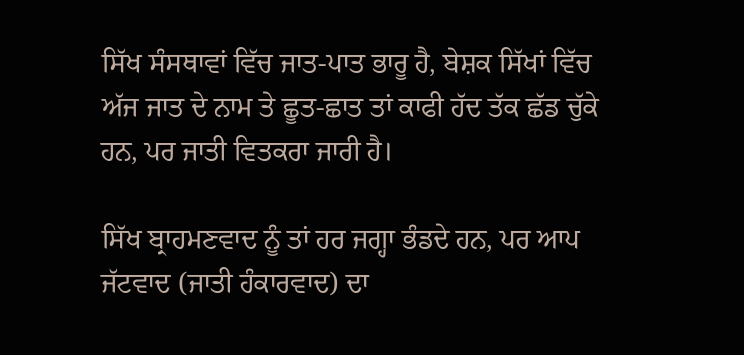ਸਿੱਖ ਸੰਸਥਾਵਾਂ ਵਿੱਚ ਜਾਤ-ਪਾਤ ਭਾਰੂ ਹੈ, ਬੇਸ਼ਕ ਸਿੱਖਾਂ ਵਿੱਚ ਅੱਜ ਜਾਤ ਦੇ ਨਾਮ ਤੇ ਛੂਤ-ਛਾਤ ਤਾਂ ਕਾਫੀ ਹੱਦ ਤੱਕ ਛੱਡ ਚੁੱਕੇ ਹਨ, ਪਰ ਜਾਤੀ ਵਿਤਕਰਾ ਜਾਰੀ ਹੈ।

ਸਿੱਖ ਬ੍ਰਾਹਮਣਵਾਦ ਨੂੰ ਤਾਂ ਹਰ ਜਗ੍ਹਾ ਭੰਡਦੇ ਹਨ, ਪਰ ਆਪ ਜੱਟਵਾਦ (ਜਾਤੀ ਹੰਕਾਰਵਾਦ) ਦਾ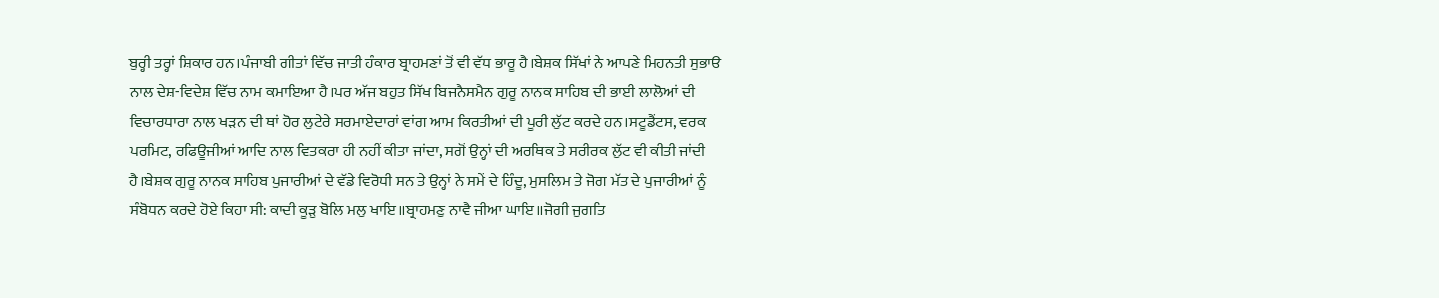ਬੁਰ੍ਹੀ ਤਰ੍ਹਾਂ ਸ਼ਿਕਾਰ ਹਨ।ਪੰਜਾਬੀ ਗੀਤਾਂ ਵਿੱਚ ਜਾਤੀ ਹੰਕਾਰ ਬ੍ਰਾਹਮਣਾਂ ਤੋਂ ਵੀ ਵੱਧ ਭਾਰੂ ਹੈ।ਬੇਸ਼ਕ ਸਿੱਖਾਂ ਨੇ ਆਪਣੇ ਮਿਹਨਤੀ ਸੁਭਾੳ ਨਾਲ ਦੇਸ਼-ਵਿਦੇਸ਼ ਵਿੱਚ ਨਾਮ ਕਮਾਇਆ ਹੈ।ਪਰ ਅੱਜ ਬਹੁਤ ਸਿੱਖ ਬਿਜਨੈਸਮੈਨ ਗੁਰੂ ਨਾਨਕ ਸਾਹਿਬ ਦੀ ਭਾਈ ਲਾਲੋਆਂ ਦੀ ਵਿਚਾਰਧਾਰਾ ਨਾਲ ਖੜਨ ਦੀ ਥਾਂ ਹੋਰ ਲੁਟੇਰੇ ਸਰਮਾਏਦਾਰਾਂ ਵਾਂਗ ਆਮ ਕਿਰਤੀਆਂ ਦੀ ਪੂਰੀ ਲੁੱਟ ਕਰਦੇ ਹਨ।ਸਟੂਡੈਂਟਸ, ਵਰਕ ਪਰਮਿਟ, ਰਫਿਊਜੀਆਂ ਆਦਿ ਨਾਲ ਵਿਤਕਰਾ ਹੀ ਨਹੀਂ ਕੀਤਾ ਜਾਂਦਾ, ਸਗੋਂ ਉਨ੍ਹਾਂ ਦੀ ਅਰਥਿਕ ਤੇ ਸਰੀਰਕ ਲੁੱਟ ਵੀ ਕੀਤੀ ਜਾਂਦੀ ਹੈ।ਬੇਸ਼ਕ ਗੁਰੂ ਨਾਨਕ ਸਾਹਿਬ ਪੁਜਾਰੀਆਂ ਦੇ ਵੱਡੇ ਵਿਰੋਧੀ ਸਨ ਤੇ ਉਨ੍ਹਾਂ ਨੇ ਸਮੇਂ ਦੇ ਹਿੰਦੂ, ਮੁਸਲਿਮ ਤੇ ਜੋਗ ਮੱਤ ਦੇ ਪੁਜਾਰੀਆਂ ਨੂੰ ਸੰਬੋਧਨ ਕਰਦੇ ਹੋਏ ਕਿਹਾ ਸੀ: ਕਾਦੀ ਕੂੜੁ ਬੋਲਿ ਮਲੁ ਖਾਇ॥ਬ੍ਰਾਹਮਣੁ ਨਾਵੈ ਜੀਆ ਘਾਇ॥ਜੋਗੀ ਜੁਗਤਿ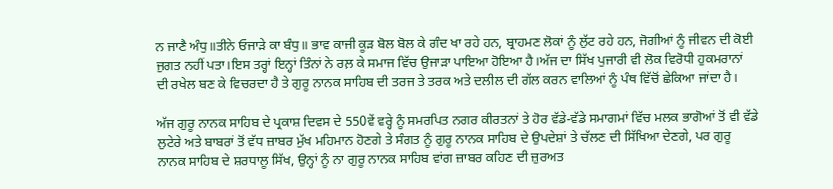ਨ ਜਾਣੈ ਅੰਧੁ॥ਤੀਨੇ ਓਜਾੜੇ ਕਾ ਬੰਧੁ॥ ਭਾਵ ਕਾਜੀ ਕੂੜ ਬੋਲ ਬੋਲ ਕੇ ਗੰਦ ਖਾ ਰਹੇ ਹਨ, ਬ੍ਰਾਹਮਣ ਲੋਕਾਂ ਨੂੰ ਲੁੱਟ ਰਹੇ ਹਨ, ਜੋਗੀਆਂ ਨੂੰ ਜੀਵਨ ਦੀ ਕੋਈ ਜੁਗਤ ਨਹੀਂ ਪਤਾ।ਇਸ ਤਰ੍ਹਾਂ ਇਨ੍ਹਾਂ ਤਿੰਨਾਂ ਨੇ ਰਲ਼ ਕੇ ਸਮਾਜ ਵਿੱਚ ਉਜਾੜਾ ਪਾਇਆ ਹੋਇਆ ਹੈ।ਅੱਜ ਦਾ ਸਿੱਖ ਪੁਜਾਰੀ ਵੀ ਲੋਕ ਵਿਰੋਧੀ ਹੁਕਮਰਾਨਾਂ ਦੀ ਰਖੇਲ ਬਣ ਕੇ ਵਿਚਰਦਾ ਹੈ ਤੇ ਗੁਰੂ ਨਾਨਕ ਸਾਹਿਬ ਦੀ ਤਰਜ ਤੇ ਤਰਕ ਅਤੇ ਦਲੀਲ ਦੀ ਗੱਲ ਕਰਨ ਵਾਲਿਆਂ ਨੂੰ ਪੰਥ ਵਿੱਚੋਂ ਛੇਕਿਆ ਜਾਂਦਾ ਹੈ।

ਅੱਜ ਗੁਰੂ ਨਾਨਕ ਸਾਹਿਬ ਦੇ ਪ੍ਰਕਾਸ਼ ਦਿਵਸ ਦੇ 550ਵੇਂ ਵਰ੍ਹੇ ਨੂੰ ਸਮਰਪਿਤ ਨਗਰ ਕੀਰਤਨਾਂ ਤੇ ਹੋਰ ਵੱਡੇ-ਵੱਡੇ ਸਮਾਗਮਾਂ ਵਿੱਚ ਮਲਕ ਭਾਗੋਆਂ ਤੋਂ ਵੀ ਵੱਡੇ ਲੁਟੇਰੇ ਅਤੇ ਬਾਬਰਾਂ ਤੋਂ ਵੱਧ ਜ਼ਾਬਰ ਮੁੱਖ ਮਹਿਮਾਨ ਹੋਣਗੇ ਤੇ ਸੰਗਤ ਨੂੰ ਗੁਰੂ ਨਾਨਕ ਸਾਹਿਬ ਦੇ ਉਪਦੇਸ਼ਾਂ ਤੇ ਚੱਲਣ ਦੀ ਸਿੱਖਿਆ ਦੇਣਗੇ, ਪਰ ਗੁਰੂ ਨਾਨਕ ਸਾਹਿਬ ਦੇ ਸ਼ਰਧਾਲੂ ਸਿੱਖ, ਉਨ੍ਹਾਂ ਨੂੰ ਨਾ ਗੁਰੂ ਨਾਨਕ ਸਾਹਿਬ ਵਾਂਗ ਜ਼ਾਬਰ ਕਹਿਣ ਦੀ ਜ਼ੁਰਅਤ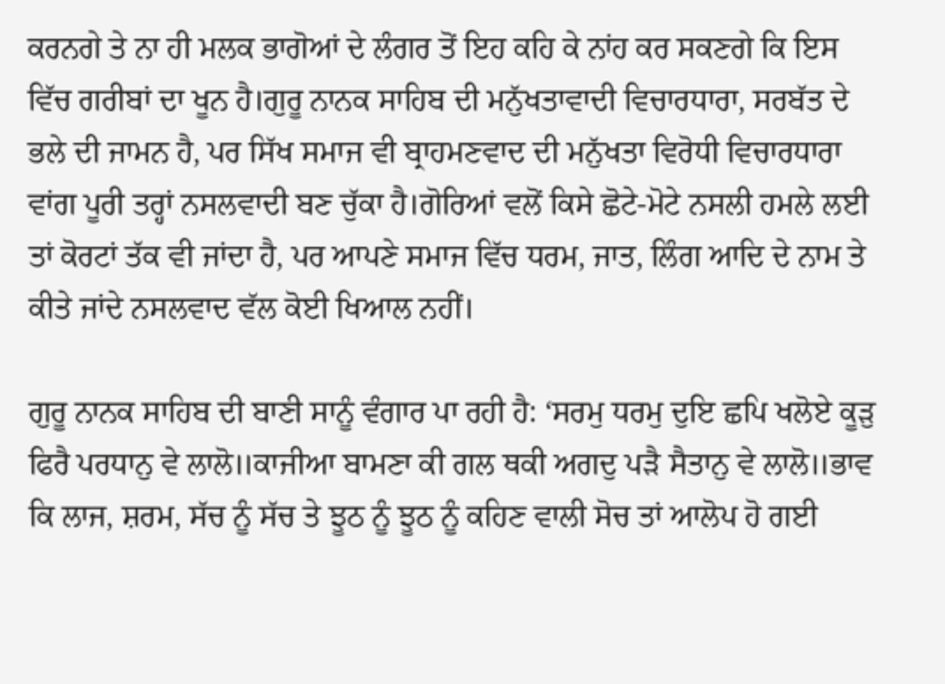ਕਰਨਗੇ ਤੇ ਨਾ ਹੀ ਮਲਕ ਭਾਗੋਆਂ ਦੇ ਲੰਗਰ ਤੋਂ ਇਹ ਕਹਿ ਕੇ ਨਾਂਹ ਕਰ ਸਕਣਗੇ ਕਿ ਇਸ ਵਿੱਚ ਗਰੀਬਾਂ ਦਾ ਖੂਨ ਹੈ।ਗੁਰੂ ਨਾਨਕ ਸਾਹਿਬ ਦੀ ਮਨੁੱਖਤਾਵਾਦੀ ਵਿਚਾਰਧਾਰਾ, ਸਰਬੱਤ ਦੇ ਭਲੇ ਦੀ ਜਾਮਨ ਹੈ, ਪਰ ਸਿੱਖ ਸਮਾਜ ਵੀ ਬ੍ਰਾਹਮਣਵਾਦ ਦੀ ਮਨੁੱਖਤਾ ਵਿਰੋਧੀ ਵਿਚਾਰਧਾਰਾ ਵਾਂਗ ਪੂਰੀ ਤਰ੍ਹਾਂ ਨਸਲਵਾਦੀ ਬਣ ਚੁੱਕਾ ਹੈ।ਗੋਰਿਆਂ ਵਲੋਂ ਕਿਸੇ ਛੋਟੇ-ਮੋਟੇ ਨਸਲੀ ਹਮਲੇ ਲਈ ਤਾਂ ਕੋਰਟਾਂ ਤੱਕ ਵੀ ਜਾਂਦਾ ਹੈ, ਪਰ ਆਪਣੇ ਸਮਾਜ ਵਿੱਚ ਧਰਮ, ਜਾਤ, ਲਿੰਗ ਆਦਿ ਦੇ ਨਾਮ ਤੇ ਕੀਤੇ ਜਾਂਦੇ ਨਸਲਵਾਦ ਵੱਲ ਕੋਈ ਖਿਆਲ ਨਹੀਂ।

ਗੁਰੂ ਨਾਨਕ ਸਾਹਿਬ ਦੀ ਬਾਣੀ ਸਾਨੂੰ ਵੰਗਾਰ ਪਾ ਰਹੀ ਹੈ: ‘ਸਰਮੁ ਧਰਮੁ ਦੁਇ ਛਪਿ ਖਲੋਏ ਕੂੜੁ ਫਿਰੈ ਪਰਧਾਨੁ ਵੇ ਲਾਲੋ॥ਕਾਜੀਆ ਬਾਮਣਾ ਕੀ ਗਲ ਥਕੀ ਅਗਦੁ ਪੜੈ ਸੈਤਾਨੁ ਵੇ ਲਾਲੋ॥ਭਾਵ ਕਿ ਲਾਜ, ਸ਼ਰਮ, ਸੱਚ ਨੂੰ ਸੱਚ ਤੇ ਝੂਠ ਨੂੰ ਝੂਠ ਨੂੰ ਕਹਿਣ ਵਾਲੀ ਸੋਚ ਤਾਂ ਆਲੋਪ ਹੋ ਗਈ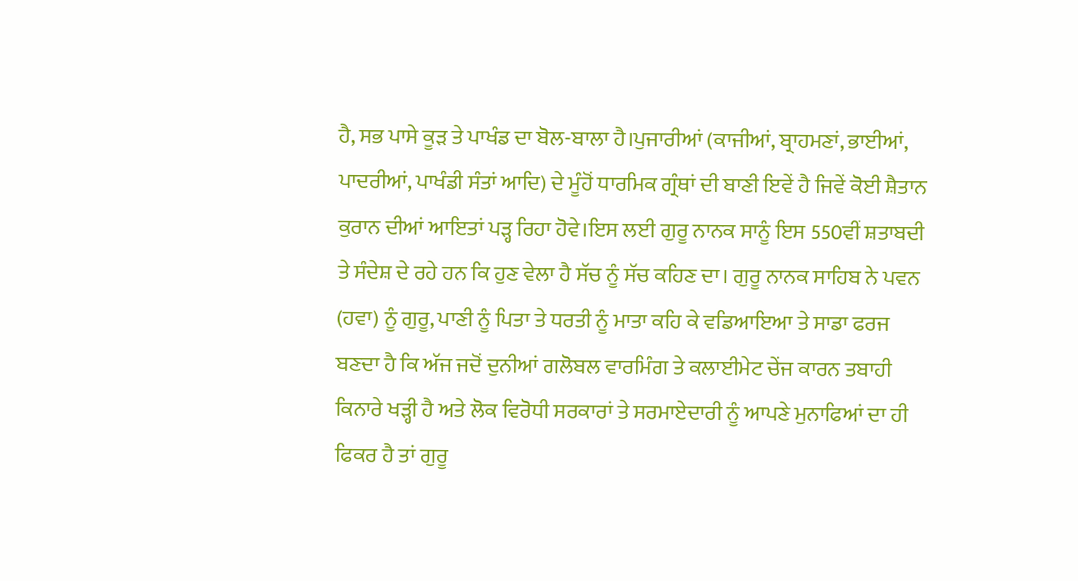ਹੈ, ਸਭ ਪਾਸੇ ਕੂੜ ਤੇ ਪਾਖੰਡ ਦਾ ਬੋਲ-ਬਾਲਾ ਹੈ।ਪੁਜਾਰੀਆਂ (ਕਾਜੀਆਂ, ਬ੍ਰਾਹਮਣਾਂ, ਭਾਈਆਂ, ਪਾਦਰੀਆਂ, ਪਾਖੰਡੀ ਸੰਤਾਂ ਆਦਿ) ਦੇ ਮੂੰਹੋਂ ਧਾਰਮਿਕ ਗ੍ਰੰਥਾਂ ਦੀ ਬਾਣੀ ਇਵੇਂ ਹੈ ਜਿਵੇਂ ਕੋਈ ਸ਼ੈਤਾਨ ਕੁਰਾਨ ਦੀਆਂ ਆਇਤਾਂ ਪੜ੍ਹ ਰਿਹਾ ਹੋਵੇ।ਇਸ ਲਈ ਗੁਰੂ ਨਾਨਕ ਸਾਨੂੰ ਇਸ 550ਵੀਂ ਸ਼ਤਾਬਦੀ ਤੇ ਸੰਦੇਸ਼ ਦੇ ਰਹੇ ਹਨ ਕਿ ਹੁਣ ਵੇਲਾ ਹੈ ਸੱਚ ਨੂੰ ਸੱਚ ਕਹਿਣ ਦਾ। ਗੁਰੂ ਨਾਨਕ ਸਾਹਿਬ ਨੇ ਪਵਨ (ਹਵਾ) ਨੂੰ ਗੁਰੂ, ਪਾਣੀ ਨੂੰ ਪਿਤਾ ਤੇ ਧਰਤੀ ਨੂੰ ਮਾਤਾ ਕਹਿ ਕੇ ਵਡਿਆਇਆ ਤੇ ਸਾਡਾ ਫਰਜ ਬਣਦਾ ਹੈ ਕਿ ਅੱਜ ਜਦੋਂ ਦੁਨੀਆਂ ਗਲੋਬਲ ਵਾਰਮਿੰਗ ਤੇ ਕਲਾਈਮੇਟ ਚੇਂਜ ਕਾਰਨ ਤਬਾਹੀ ਕਿਨਾਰੇ ਖੜ੍ਹੀ ਹੈ ਅਤੇ ਲੋਕ ਵਿਰੋਧੀ ਸਰਕਾਰਾਂ ਤੇ ਸਰਮਾਏਦਾਰੀ ਨੂੰ ਆਪਣੇ ਮੁਨਾਫਿਆਂ ਦਾ ਹੀ ਫਿਕਰ ਹੈ ਤਾਂ ਗੁਰੂ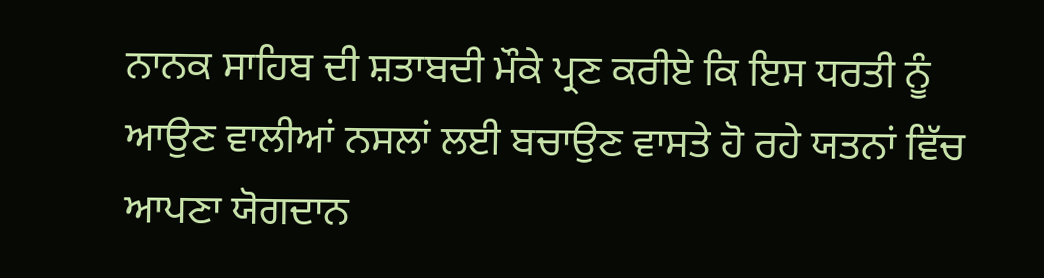ਨਾਨਕ ਸਾਹਿਬ ਦੀ ਸ਼ਤਾਬਦੀ ਮੌਕੇ ਪ੍ਰਣ ਕਰੀਏ ਕਿ ਇਸ ਧਰਤੀ ਨੂੰ ਆਉਣ ਵਾਲੀਆਂ ਨਸਲਾਂ ਲਈ ਬਚਾਉਣ ਵਾਸਤੇ ਹੋ ਰਹੇ ਯਤਨਾਂ ਵਿੱਚ ਆਪਣਾ ਯੋਗਦਾਨ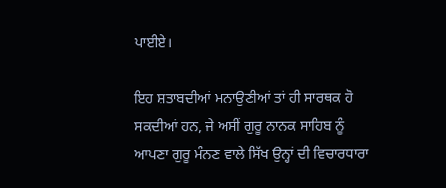ਪਾਈਏ।

ਇਹ ਸ਼ਤਾਬਦੀਆਂ ਮਨਾਉਣੀਆਂ ਤਾਂ ਹੀ ਸਾਰਥਕ ਹੋ ਸਕਦੀਆਂ ਹਨ, ਜੇ ਅਸੀਂ ਗੁਰੂ ਨਾਨਕ ਸਾਹਿਬ ਨੂੰ ਆਪਣਾ ਗੁਰੂ ਮੰਨਣ ਵਾਲੇ ਸਿੱਖ ਉਨ੍ਹਾਂ ਦੀ ਵਿਚਾਰਧਾਰਾ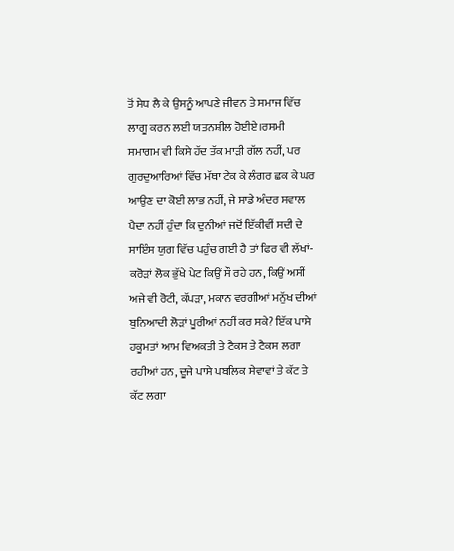ਤੋਂ ਸੇਧ ਲੈ ਕੇ ਉਸਨੂੰ ਆਪਣੇ ਜੀਵਨ ਤੇ ਸਮਾਜ ਵਿੱਚ ਲਾਗੂ ਕਰਨ ਲਈ ਯਤਨਸ਼ੀਲ ਹੋਈਏ।ਰਸਮੀ ਸਮਾਗਮ ਵੀ ਕਿਸੇ ਹੱਦ ਤੱਕ ਮਾੜੀ ਗੱਲ ਨਹੀਂ, ਪਰ ਗੁਰਦੁਆਰਿਆਂ ਵਿੱਚ ਮੱਥਾ ਟੇਕ ਕੇ ਲੰਗਰ ਛਕ ਕੇ ਘਰ ਆਉਣ ਦਾ ਕੋਈ ਲਾਭ ਨਹੀਂ, ਜੇ ਸਾਡੇ ਅੰਦਰ ਸਵਾਲ ਪੈਦਾ ਨਹੀਂ ਹੁੰਦਾ ਕਿ ਦੁਨੀਆਂ ਜਦੋਂ ਇੱਕੀਵੀਂ ਸਦੀ ਦੇ ਸਾਇੰਸ ਯੁਗ ਵਿੱਚ ਪਹੁੰਚ ਗਈ ਹੈ ਤਾਂ ਫਿਰ ਵੀ ਲੱਖਾਂ-ਕਰੋੜਾਂ ਲੋਕ ਭੁੱਖੇ ਪੇਟ ਕਿਉਂ ਸੌ ਰਹੇ ਹਨ, ਕਿਉਂ ਅਸੀਂ ਅਜੇ ਵੀ ਰੋਟੀ, ਕੱਪੜਾ, ਮਕਾਨ ਵਰਗੀਆਂ ਮਨੁੱਖ ਦੀਆਂ ਬੁਨਿਆਦੀ ਲੋੜਾਂ ਪੂਰੀਆਂ ਨਹੀਂ ਕਰ ਸਕੇ? ਇੱਕ ਪਾਸੇ ਹਕੂਮਤਾਂ ਆਮ ਵਿਅਕਤੀ ਤੇ ਟੈਕਸ ਤੇ ਟੈਕਸ ਲਗਾ ਰਹੀਆਂ ਹਨ, ਦੂਜੇ ਪਾਸੇ ਪਬਲਿਕ ਸੇਵਾਵਾਂ ਤੇ ਕੱਟ ਤੇ ਕੱਟ ਲਗਾ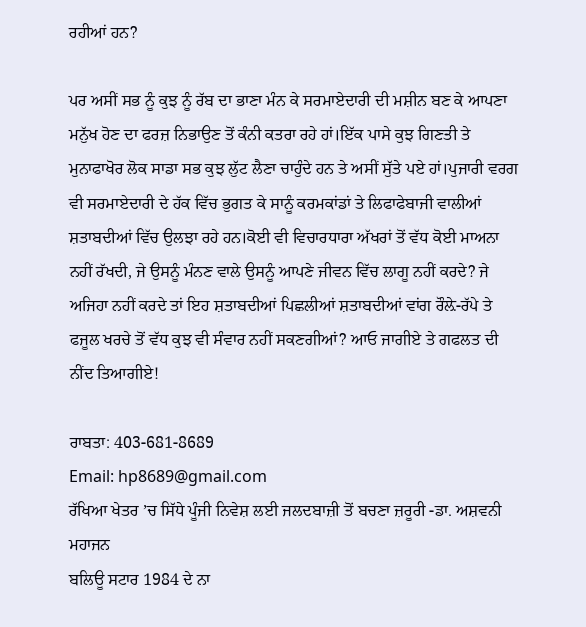ਰਹੀਆਂ ਹਨ?

ਪਰ ਅਸੀਂ ਸਭ ਨੂੰ ਕੁਝ ਨੂੰ ਰੱਬ ਦਾ ਭਾਣਾ ਮੰਨ ਕੇ ਸਰਮਾਏਦਾਰੀ ਦੀ ਮਸ਼ੀਨ ਬਣ ਕੇ ਆਪਣਾ ਮਨੁੱਖ ਹੋਣ ਦਾ ਫਰਜ਼ ਨਿਭਾਉਣ ਤੋਂ ਕੰਨੀ ਕਤਰਾ ਰਹੇ ਹਾਂ।ਇੱਕ ਪਾਸੇ ਕੁਝ ਗਿਣਤੀ ਤੇ ਮੁਨਾਫਾਖੋਰ ਲੋਕ ਸਾਡਾ ਸਭ ਕੁਝ ਲੁੱਟ ਲੈਣਾ ਚਾਹੁੰਦੇ ਹਨ ਤੇ ਅਸੀਂ ਸੁੱਤੇ ਪਏ ਹਾਂ।ਪੁਜਾਰੀ ਵਰਗ ਵੀ ਸਰਮਾਏਦਾਰੀ ਦੇ ਹੱਕ ਵਿੱਚ ਭੁਗਤ ਕੇ ਸਾਨੂੰ ਕਰਮਕਾਂਡਾਂ ਤੇ ਲਿਫਾਫੇਬਾਜੀ ਵਾਲੀਆਂ ਸ਼ਤਾਬਦੀਆਂ ਵਿੱਚ ਉਲਝਾ ਰਹੇ ਹਨ।ਕੋਈ ਵੀ ਵਿਚਾਰਧਾਰਾ ਅੱਖਰਾਂ ਤੋਂ ਵੱਧ ਕੋਈ ਮਾਅਨਾ ਨਹੀਂ ਰੱਖਦੀ, ਜੇ ਉਸਨੂੰ ਮੰਨਣ ਵਾਲੇ ਉਸਨੂੰ ਆਪਣੇ ਜੀਵਨ ਵਿੱਚ ਲਾਗੂ ਨਹੀਂ ਕਰਦੇ? ਜੇ ਅਜਿਹਾ ਨਹੀਂ ਕਰਦੇ ਤਾਂ ਇਹ ਸ਼ਤਾਬਦੀਆਂ ਪਿਛਲੀਆਂ ਸ਼ਤਾਬਦੀਆਂ ਵਾਂਗ ਰੌਲ਼ੇ-ਰੱਪੇ ਤੇ ਫਜੂਲ ਖਰਚੇ ਤੋਂ ਵੱਧ ਕੁਝ ਵੀ ਸੰਵਾਰ ਨਹੀਂ ਸਕਣਗੀਆਂ? ਆਓ ਜਾਗੀਏ ਤੇ ਗਫਲਤ ਦੀ ਨੀਂਦ ਤਿਆਗੀਏ!

ਰਾਬਤਾ: 403-681-8689
Email: hp8689@gmail.com
ਰੱਖਿਆ ਖੇਤਰ ’ਚ ਸਿੱਧੇ ਪੂੰਜੀ ਨਿਵੇਸ਼ ਲਈ ਜਲਦਬਾਜ਼ੀ ਤੋਂ ਬਚਣਾ ਜ਼ਰੂਰੀ -ਡਾ. ਅਸ਼ਵਨੀ ਮਹਾਜਨ
ਬਲਿਊ ਸਟਾਰ 1984 ਦੇ ਨਾ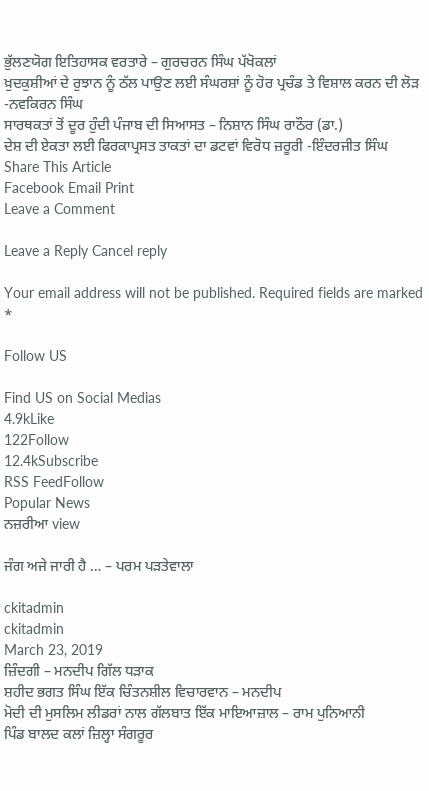ਭੁੱਲਣਯੋਗ ਇਤਿਹਾਸਕ ਵਰਤਾਰੇ – ਗੁਰਚਰਨ ਸਿੰਘ ਪੱਖੋਕਲਾਂ
ਖ਼ੁਦਕੁਸ਼ੀਆਂ ਦੇ ਰੁਝਾਨ ਨੂੰ ਠੱਲ ਪਾਉਣ ਲਈ ਸੰਘਰਸ਼ਾਂ ਨੂੰ ਹੋਰ ਪ੍ਰਚੰਡ ਤੇ ਵਿਸ਼ਾਲ ਕਰਨ ਦੀ ਲੋੜ -ਨਵਕਿਰਨ ਸਿੰਘ
ਸਾਰਥਕਤਾਂ ਤੋਂ ਦੂਰ ਹੁੰਦੀ ਪੰਜਾਬ ਦੀ ਸਿਆਸਤ – ਨਿਸ਼ਾਨ ਸਿੰਘ ਰਾਠੌਰ (ਡਾ.)
ਦੇਸ਼ ਦੀ ਏਕਤਾ ਲਈ ਫਿਰਕਾਪ੍ਰਸਤ ਤਾਕਤਾਂ ਦਾ ਡਟਵਾਂ ਵਿਰੋਧ ਜ਼ਰੂਰੀ -ਇੰਦਰਜੀਤ ਸਿੰਘ
Share This Article
Facebook Email Print
Leave a Comment

Leave a Reply Cancel reply

Your email address will not be published. Required fields are marked *

Follow US

Find US on Social Medias
4.9kLike
122Follow
12.4kSubscribe
RSS FeedFollow
Popular News
ਨਜ਼ਰੀਆ view

ਜੰਗ ਅਜੇ ਜਾਰੀ ਹੈ … – ਪਰਮ ਪੜਤੇਵਾਲਾ

ckitadmin
ckitadmin
March 23, 2019
ਜ਼ਿੰਦਗੀ – ਮਨਦੀਪ ਗਿੱਲ ਧੜਾਕ
ਸ਼ਹੀਦ ਭਗਤ ਸਿੰਘ ਇੱਕ ਚਿੰਤਨਸ਼ੀਲ ਵਿਚਾਰਵਾਨ – ਮਨਦੀਪ
ਮੋਦੀ ਦੀ ਮੁਸਲਿਮ ਲੀਡਰਾਂ ਨਾਲ ਗੱਲਬਾਤ ਇੱਕ ਮਾਇਆਜ਼ਾਲ – ਰਾਮ ਪੁਨਿਆਨੀ
ਪਿੰਡ ਬਾਲਦ ਕਲਾਂ ਜ਼ਿਲ੍ਹਾ ਸੰਗਰੂਰ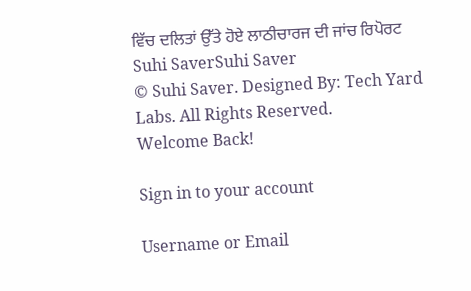ਵਿੱਚ ਦਲਿਤਾਂ ਉੱਤੇ ਹੋਏ ਲਾਠੀਚਾਰਜ ਦੀ ਜਾਂਚ ਰਿਪੋਰਟ
Suhi SaverSuhi Saver
© Suhi Saver. Designed By: Tech Yard Labs. All Rights Reserved.
Welcome Back!

Sign in to your account

Username or Email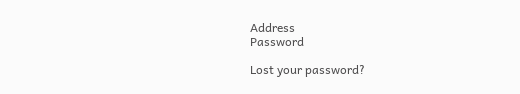Address
Password

Lost your password?